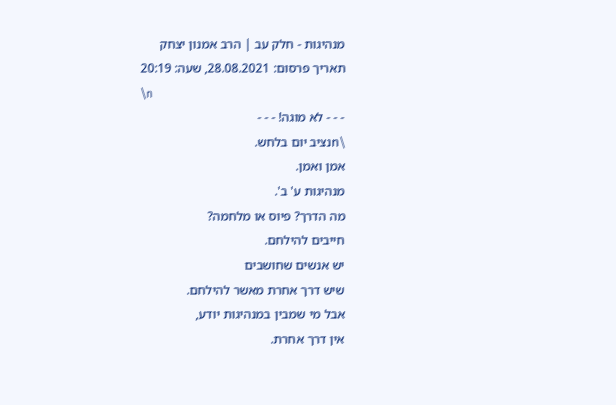מנהיגות - חלק עב | הרב אמנון יצחק
תאריך פרסום: 28.08.2021, שעה: 20:19
\n
- - - לא מוגה! - - -
\nנציב יום בלחש.
אמן ואמן.
מנהיגות ע' ב'.
מה הדרך? פיוס או מלחמה?
חייבים להילחם.
יש אנשים שחושבים
שיש דרך אחרת מאשר להילחם.
אבל מי שמבין במנהיגות יודע,
אין דרך אחרת.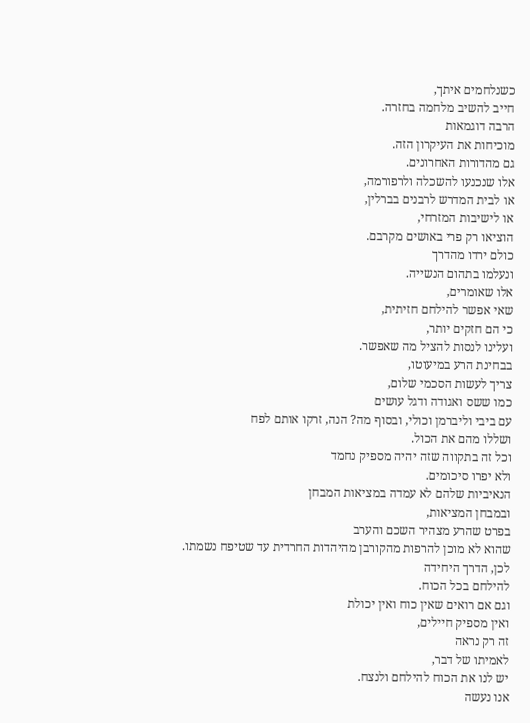כשנלחמים איתך,
חייב להשיב מלחמה בחזרה.
הרבה דוגמאות
מוכיחות את העיקרון הזה.
גם מהדורות האחרונים.
אלו שנכנעו להשכלה ולרפורמה,
או לבית המדרש לרבנים בברלין,
או לישיבות המזרחי,
הוציאו רק פרי באושים מקרבם.
כולם ירדו מהדרך
ונעלמו בתהום הנשייה.
אלו שאומרים,
שאי אפשר להילחם חזיתית,
כי הם חזקים יותר,
ועלינו לנסות להציל מה שאפשר.
בבחינת הרע במיעוטו,
צריך לעשות הסכמי שלום,
כמו ששס ואגודה ודגל עושים
עם ביבי וליברמן וכולי, ובסוף מה? הנה, זרקו אותם לפח
ושללו מהם את הכול.
וכל זה בתקווה שזה יהיה מספיק נחמד
ולא יפרו סיכומים.
הנאיביות שלהם לא עמדה במציאות המבחן
ובמבחן המציאות,
בפרט שהרע מצהיר השכם והערב
שהוא לא מוכן להרפות מהקורבן מהיהדות החרדית עד שטיפח נשמתו.
לכן, הדרך היחידה
להילחם בכל הכוח.
וגם אם רואים שאין כוח ואין יכולת
ואין מספיק חיילים,
זה רק נראה
לאמיתו של דבר,
יש לנו את הכוח להילחם ולנצח.
אנו נעשה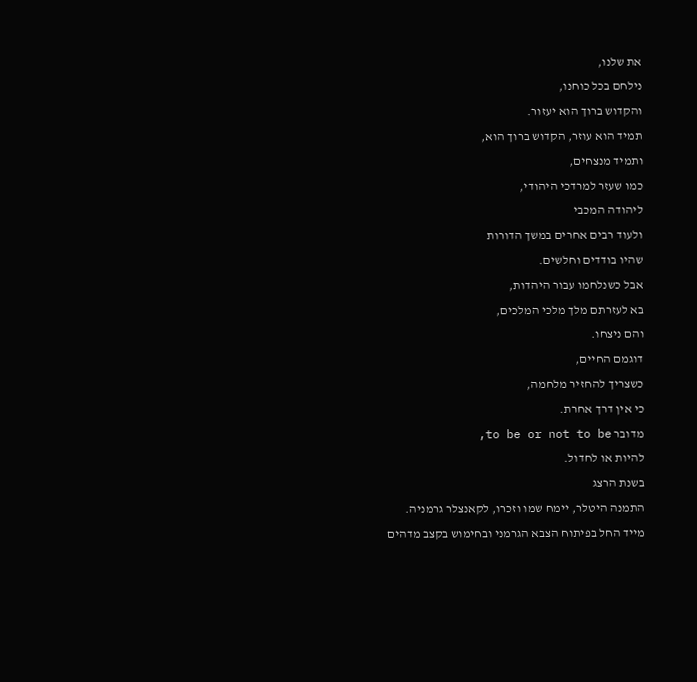את שלנו,
נילחם בכל כוחנו,
והקדוש ברוך הוא יעזור.
תמיד הוא עוזר, הקדוש ברוך הוא,
ותמיד מנצחים,
כמו שעזר למרדכי היהודי,
ליהודה המכבי
ולעוד רבים אחרים במשך הדורות
שהיו בודדים וחלשים.
אבל כשנלחמו עבור היהדות,
בא לעזרתם מלך מלכי המלכים,
והם ניצחו.
דוגמם החיים,
כשצריך להחזיר מלחמה,
כי אין דרך אחרת.
מדובר to be or not to be,
להיות או לחדול.
בשנת הרצג
התמנה היטלר, יימח שמו וזכרו, לקאנצלר גרמניה.
מייד החל בפיתוח הצבא הגרמני ובחימוש בקצב מדהים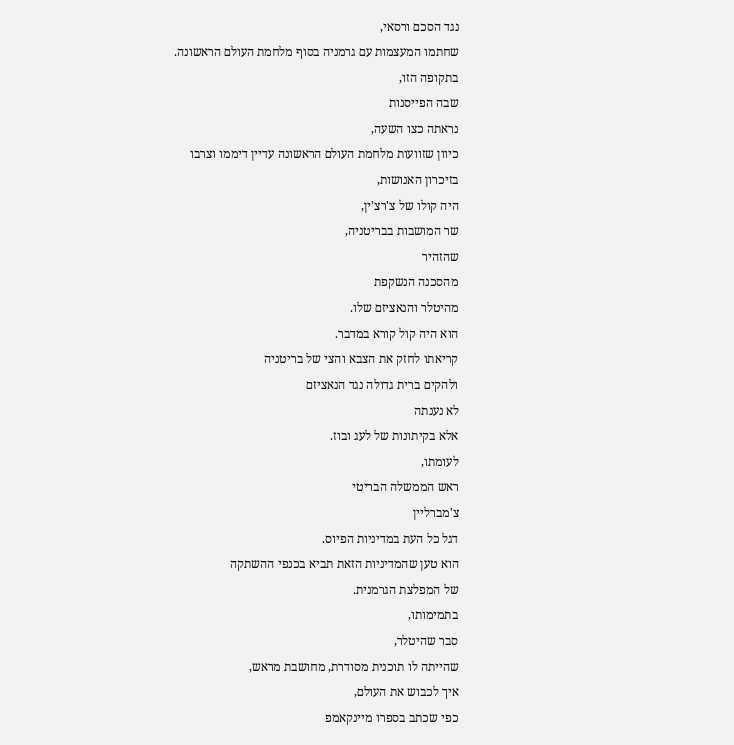נגד הסכם ורסאי,
שחתמו המעצמות עם גרמניה בסוף מלחמת העולם הראשונה.
בתקופה הזו,
שבה הפייסנות
נראתה כצו השעה,
כיוון שזוועות מלחמת העולם הראשונה עדיין דיממו וצרבו
בזיכרון האנושות,
היה קולו של צ'רצ'ין,
שר המושבות בבריטניה,
שהזהיר
מהסכנה הנשקפת
מהיטלר והנאציזם שלו.
הוא היה קול קורא במדבר.
קריאתו לחזק את הצבא והצי של בריטניה
ולהקים ברית גדולה נגד הנאציזם
לא נענתה
אלא בקיתונות של לעג ובוז.
לעומתו,
ראש הממשלה הבריטי
צ'מברליין
דגל כל העת במדיניות הפיוס.
הוא טען שהמדיניות הזאת תביא בכנפי ההשתקה
של המפלצת הגרמנית.
בתמימותו,
סבר שהיטלר,
שהייתה לו תוכנית מסודרת, מחושבת מראש,
איך לכבוש את העולם,
כפי שכתב בספרו מיינקאמפ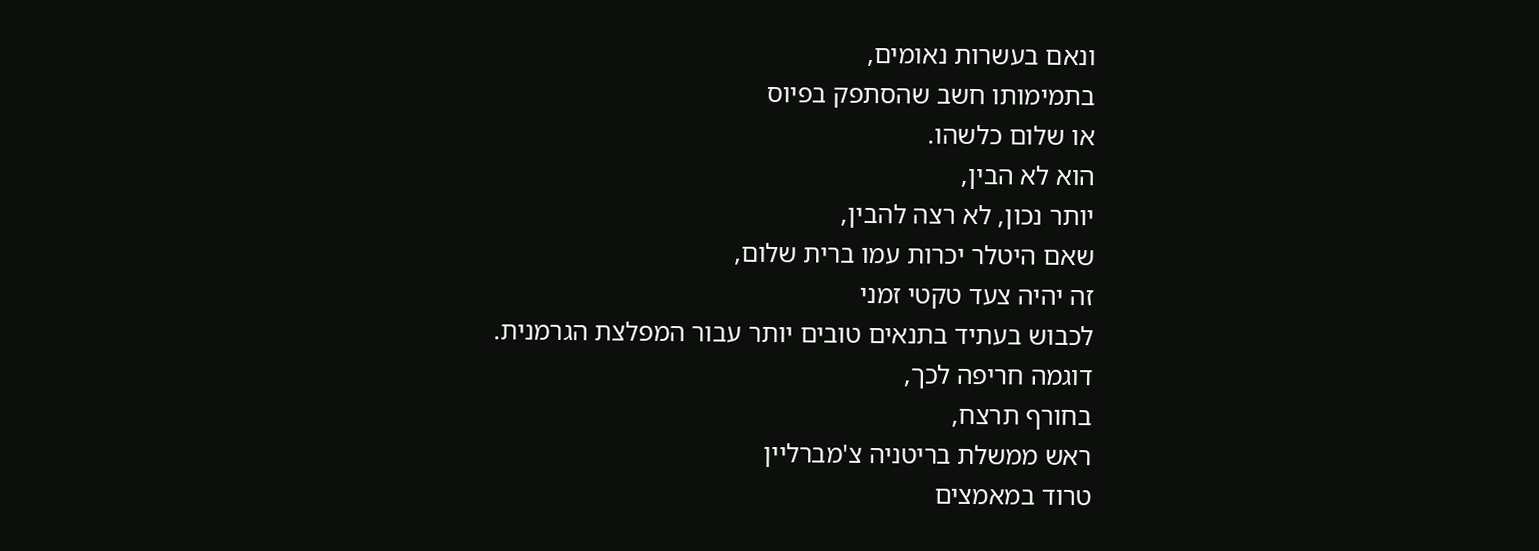ונאם בעשרות נאומים,
בתמימותו חשב שהסתפק בפיוס
או שלום כלשהו.
הוא לא הבין,
יותר נכון, לא רצה להבין,
שאם היטלר יכרות עמו ברית שלום,
זה יהיה צעד טקטי זמני
לכבוש בעתיד בתנאים טובים יותר עבור המפלצת הגרמנית.
דוגמה חריפה לכך,
בחורף תרצח,
ראש ממשלת בריטניה צ'מברליין
טרוד במאמצים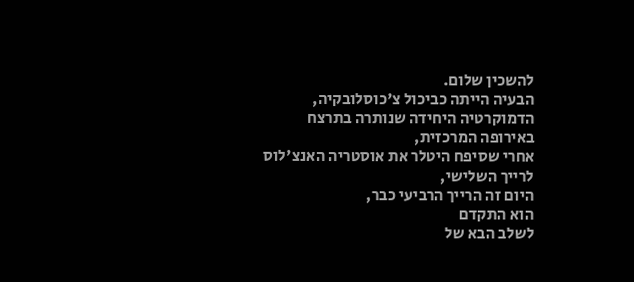להשכין שלום.
הבעיה הייתה כביכול צ'כוסלובקיה,
הדמוקרטיה היחידה שנותרה בתרצח
באירופה המרכזית,
אחרי שסיפח היטלר את אוסטריה האנצ'לוס
לרייך השלישי,
היום זה הרייך הרביעי כבר,
הוא התקדם
לשלב הבא של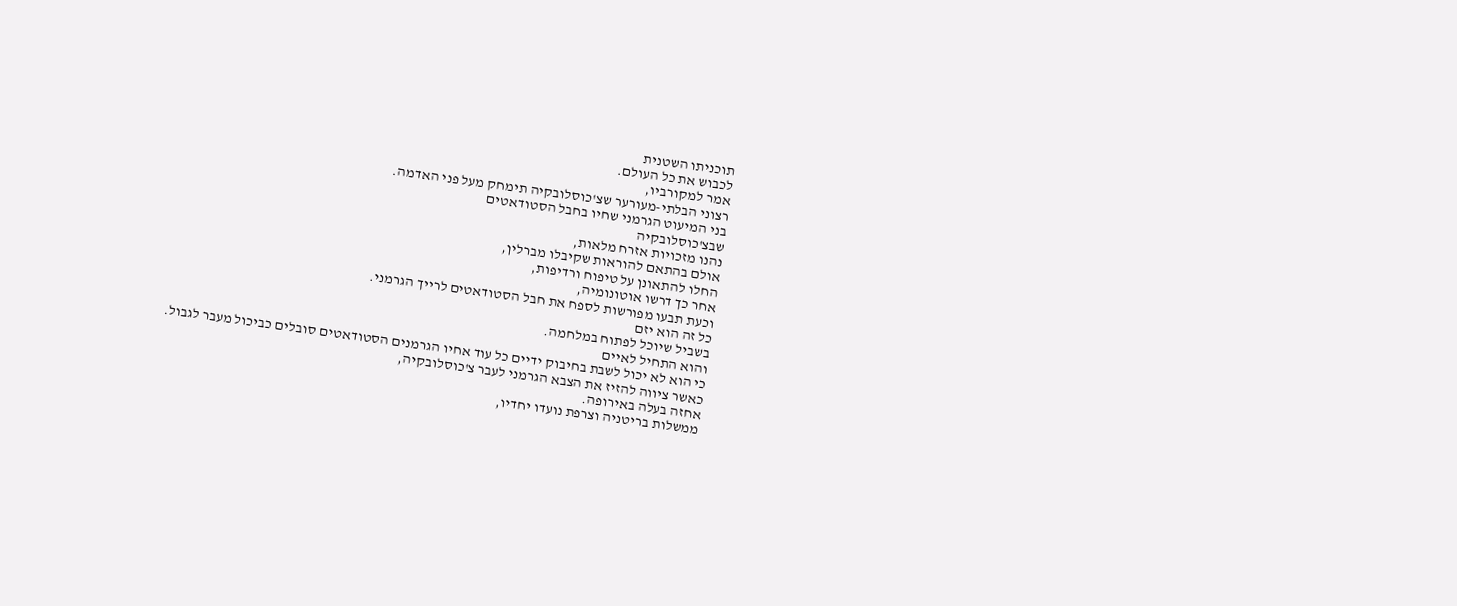תוכניתו השטנית
לכבוש את כל העולם.
אמר למקורביו,
רצוני הבלתי-מעורער שצ'כוסלובקיה תימחק מעל פני האדמה.
בני המיעוט הגרמני שחיו בחבל הסטודאטים
שבצ'כוסלובקיה
נהנו מזכויות אזרח מלאות,
אולם בהתאם להוראות שקיבלו מברלין,
החלו להתאונן על טיפוח ורדיפות,
אחר כך דרשו אוטונומיה,
וכעת תבעו מפורשות לספח את חבל הסטודאטים לרייך הגרמני.
כל זה הוא יזם
בשביל שיוכל לפתוח במלחמה.
והוא התחיל לאיים
כי הוא לא יכול לשבת בחיבוק ידיים כל עוד אחיו הגרמנים הסטודאטים סובלים כביכול מעבר לגבול.
כאשר ציווה להזיז את הצבא הגרמני לעבר צ'כוסלובקיה,
אחזה בעלה באירופה.
ממשלות בריטניה וצרפת נועדו יחדיו,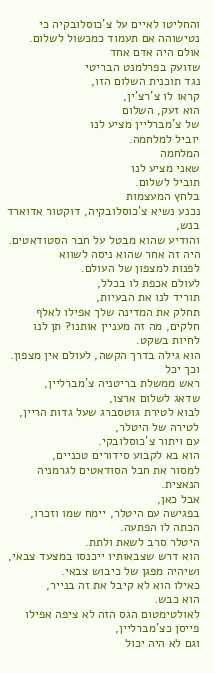והחליטו לאיים על צ'כוסלובקיה כי
נטישוהה אם תעמוד כמכשול לשלום.
אולם היה אדם אחד
שזועק בפרלמנט הבריטי
נגד תוכנית השלום הזו,
קראו לו צ'רצ'ין,
הוא זעק, השלום
של צ'מברליין מציע לנו
יוביל למלחמה.
המלחמה
שאני מציע לנו
תוביל לשלום.
בלחץ המעצמות
נכנע נשיא צ'כוסלובקיה, דוקטור אדוארד בנש,
והודיע שהוא מבטל על חבר הסטודאטים.
היה זה אחר שהוא ניסה לשווא
לפנות למצפון של העולם.
לעולם אכפת לו בכלל,
תוריד לנו את הבעיות,
תחלק את המדינה שלך אפילו לאלף חלקים, מה זה מעניין אותנו? תן לנו לחיות בשקט.
הוא גילה בדרך הקשה, לעולם אין מצפון.
וכך יכל
ראש ממשלת בריטניה צ'מברליין,
שדאג לשלום ארצו,
לבוא לטירת גוטסברג שעל גדות הריין,
לטירה של היטלר,
עם ויתור צ'כוסלובקי.
הוא בא לקבוע סידורים טכניים,
למסור את חבל הסודאטים לגרמניה הנאצית.
אבל כאן,
בפגישה עם היטלר, יימח שמו וזכרו,
הכתה לו הפתעה.
היטלר סרב לשאת ולתת.
הוא דרש שצבאותיו ייכנסו במצעד צבאי,
ושיהיה מפגן של כיבוש צבאי.
כאילו הוא לא קיבל את זה בנייר,
הוא כבש.
לאולטימטום הגס הזה לא ציפה אפילו פייסן כצ'מברליין,
וגם לא היה יכול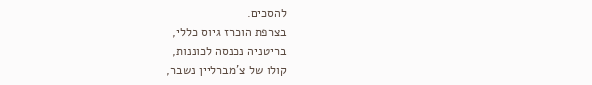להסכים.
בצרפת הוכרז גיוס כללי,
בריטניה נכנסה לכוננות,
קולו של צ'מברליין נשבר,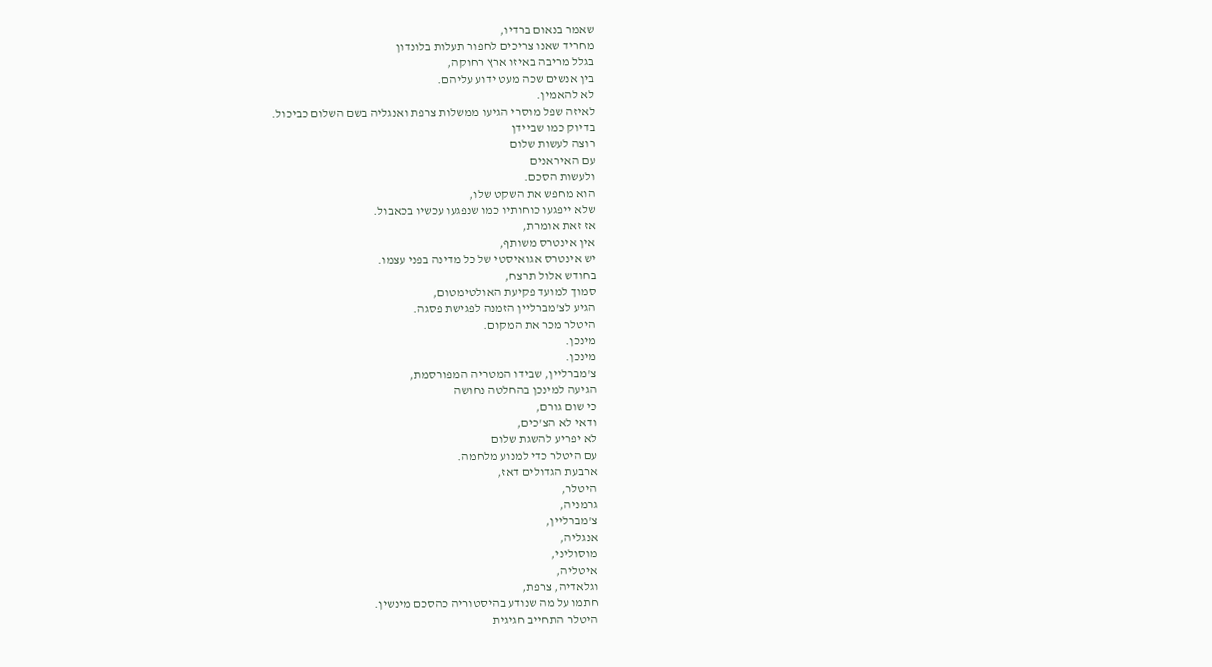שאמר בנאום ברדיו,
מחריד שאנו צריכים לחפור תעלות בלונדון
בגלל מריבה באיזו ארץ רחוקה,
בין אנשים שכה מעט ידוע עליהם.
לא להאמין.
לאיזה שפל מוסרי הגיעו ממשלות צרפת ואנגליה בשם השלום כביכול.
בדיוק כמו שביידן
רוצה לעשות שלום
עם האיראנים
ולעשות הסכם.
הוא מחפש את השקט שלו,
שלא ייפגעו כוחותיו כמו שנפגעו עכשיו בכאבול.
אז זאת אומרת,
אין אינטרס משותף,
יש אינטרס אגואיסטי של כל מדינה בפני עצמו.
בחודש אלול תרצח,
סמוך למועד פקיעת האולטימטום,
הגיע לצ'מברליין הזמנה לפגישת פסגה.
היטלר מכר את המקום.
מינכן.
מינכן.
צ'מברליין, שבידו המטריה המפורסמת,
הגיעה למינכן בהחלטה נחושה
כי שום גורם,
ודאי לא הצ'כים,
לא יפריע להשגת שלום
עם היטלר כדי למנוע מלחמה.
ארבעת הגדולים דאז,
היטלר,
גרמניה,
צ'מברליין,
אנגליה,
מוסוליני,
איטליה,
וגלאדיה, צרפת,
חתמו על מה שנודע בהיסטוריה כהסכם מינשין.
היטלר התחייב חגיגית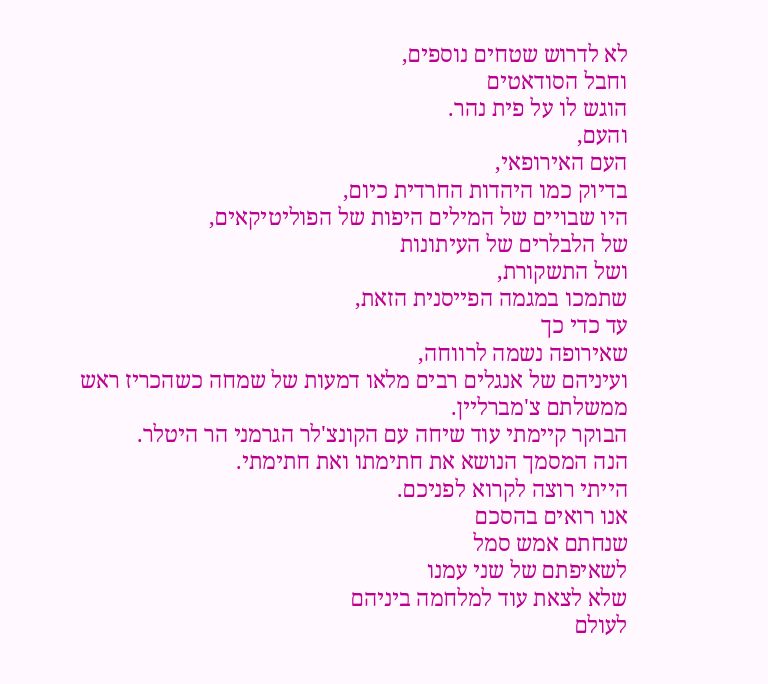לא לדרוש שטחים נוספים,
וחבל הסודאטים
הוגש לו על פית נהר.
והעם,
העם האירופאי,
בדיוק כמו היהדות החרדית כיום,
היו שבויים של המילים היפות של הפוליטיקאים,
של הלבלרים של העיתונות
ושל התשקורת,
שתמכו במגמה הפייסנית הזאת,
עד כדי כך
שאירופה נשמה לרווחה,
ועיניהם של אנגלים רבים מלאו דמעות של שמחה כשהכריז ראש ממשלתם צ'מברליין.
הבוקר קיימתי עוד שיחה עם הקונצ'לר הגרמני הר היטלר.
הנה המסמך הנושא את חתימתו ואת חתימתי.
הייתי רוצה לקרוא לפניכם.
אנו רואים בהסכם
שנחתם אמש סמל
לשאיפתם של שני עמנו
שלא לצאת עוד למלחמה ביניהם
לעולם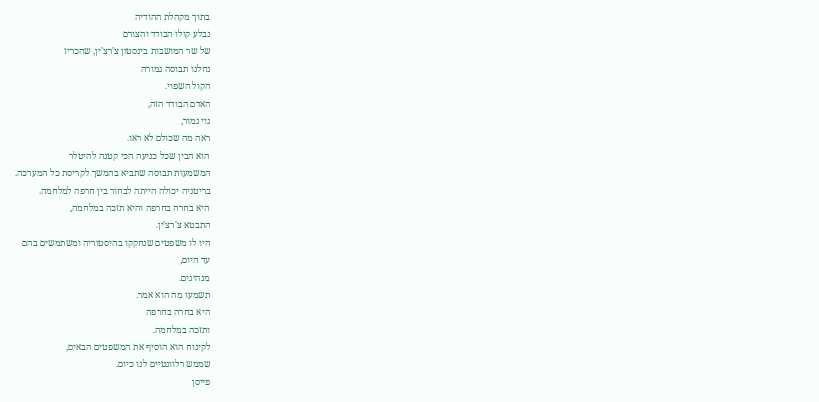בתוך מקהלת ההודיה
נבלע קולו הבודד והצורם
של שר המושבות בינסטון צ'רצ'ין, שהכריז
נחלנו תבוסה גמורה
הקול השפוי.
האדם הבודד הזה,
גוי גמור,
ראה מה שכולם לא ראו.
הוא הבין שכל כניעה הכי קטנה להיטלר
המשמעות תבוסה שתביא בהמשך לקריסת כל המערכה.
בריטניה יכולה הייתה לבחור בין חרפה למלחמה.
היא בחרה בחרפה והיא תזכה במלחמה,
התבטא צ'רצ'ין.
היו לו משפטים שנחקקו בהיסטוריה ומשתמשים בהם
עד היום,
מנהיגים.
תשמעו מה הוא אמר.
היא בחרה בחרפה
ותזכה במלחמה.
לקינוח הוא הוסיף את המשפטים הבאים,
שממש רלוונטיים לנו כיום.
פייסן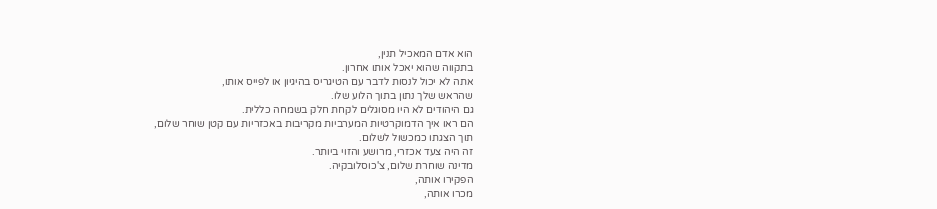הוא אדם המאכיל תנין,
בתקווה שהוא יאכל אותו אחרון.
אתה לא יכול לנסות לדבר עם הטיגריס בהיגיון או לפייס אותו,
שהראש שלך נתון בתוך הלוע שלו.
גם היהודים לא היו מסוגלים לקחת חלק בשמחה כללית.
הם ראו איך הדמוקרטיות המערביות מקריבות באכזריות עם קטן שוחר שלום,
תוך הצגתו כמכשול לשלום.
זה היה צעד אכזרי, מרושע והזוי ביותר.
מדינה שוחרת שלום, צ'כוסלובקיה.
הפקירו אותה,
מכרו אותה,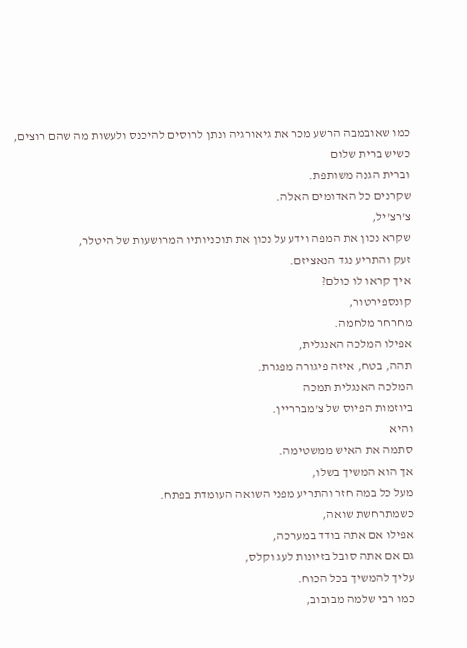כמו שאובמבה הרשע מכר את גיאורגיה ונתן לרוסים להיכנס ולעשות מה שהם רוצים,
כשיש ברית שלום
וברית הגנה משותפת.
שקרנים כל האדומים האלה.
צ'רצ'יל,
שקרא נכון את המפה וידע על נכון את תוכניותיו המרושעות של היטלר,
זעק והתריע נגד הנאציזם.
איך קראו לו כולם?
קונספירטור,
מחרחר מלחמה.
אפילו המלכה האנגלית,
תהה, בטח, איזה פיגורה מפגרת.
המלכה האנגלית תמכה
ביוזמות הפיוס של צ'מברריין.
והיא
סתמה את האיש ממשטימה.
אך הוא המשיך בשלו,
מעל כל במה חזר והתריע מפני השואה העומדת בפתח.
כשמתרחשת שואה,
אפילו אם אתה בודד במערכה,
גם אם אתה סובל בזיונות לעג וקלס,
עליך להמשיך בכל הכוח.
כמו רבי שלמה מבובוב,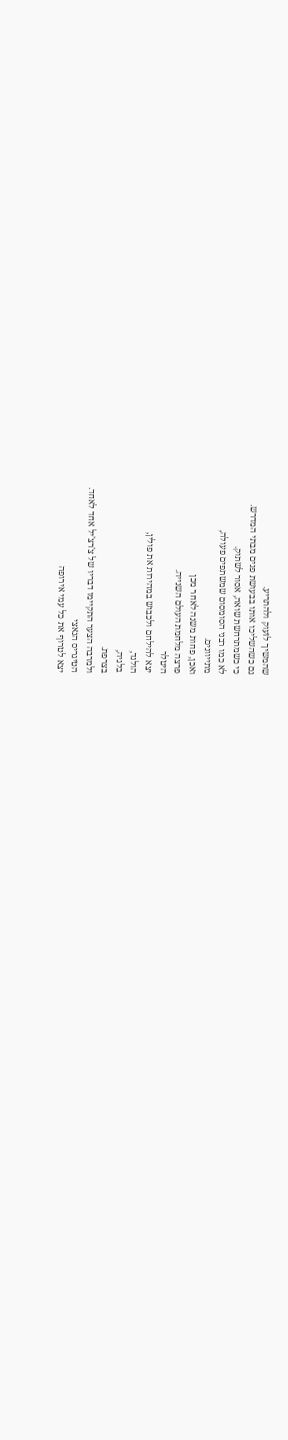שהמשיך לזעוק ולהתריע.
גם כשהשליכו אותו בבעושת פנים מבתי המדרש.
כי כשמתרחשת שואה, אסור לשתוק.
לא כמו רבני הסומסום שמשתפים פעולה,
מתייוונים.
ואכן, פחות משנה לאחר מכן
פרצה מלחמת העולם השנייה.
היטלר
יצא להילחם ולכבוש במהירות את פולין,
הולנד,
בלגיה,
בצרפת.
ולמרבה הצער התקיימו דבריו של צ'רצ'יל אחד לאחד.
הטיגריס הנאצי
יצא לטרוף את כל עמי אירופה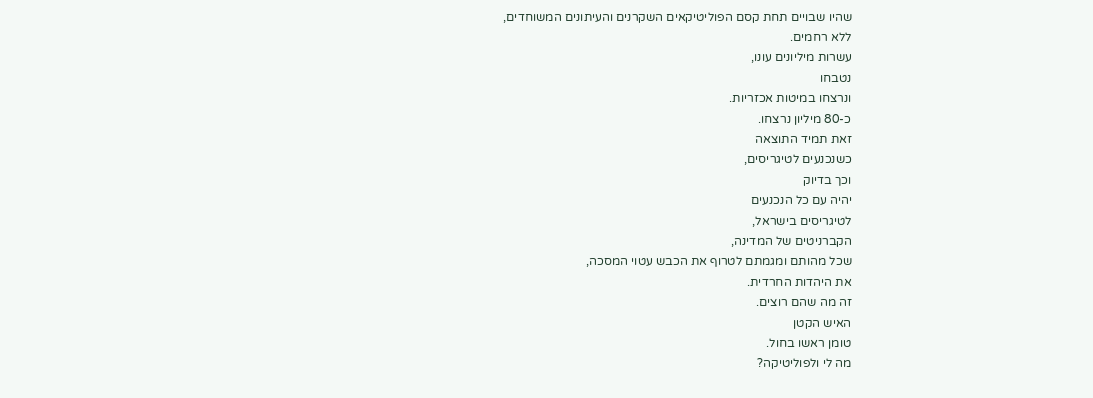שהיו שבויים תחת קסם הפוליטיקאים השקרנים והעיתונים המשוחדים,
ללא רחמים.
עשרות מיליונים עונו,
נטבחו
ונרצחו במיטות אכזריות.
כ-80 מיליון נרצחו.
זאת תמיד התוצאה
כשנכנעים לטיגריסים,
וכך בדיוק
יהיה עם כל הנכנעים
לטיגריסים בישראל,
הקברניטים של המדינה,
שכל מהותם ומגמתם לטרוף את הכבש עטוי המסכה,
את היהדות החרדית.
זה מה שהם רוצים.
האיש הקטן
טומן ראשו בחול.
מה לי ולפוליטיקה?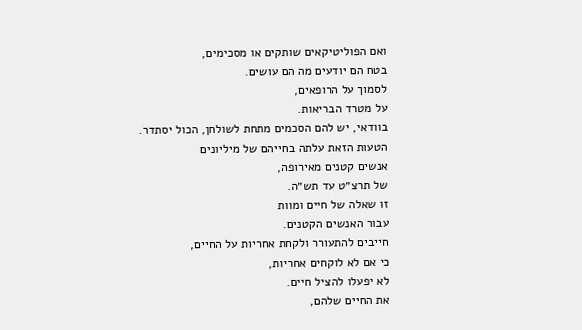ואם הפוליטיקאים שותקים או מסכימים,
בטח הם יודעים מה הם עושים.
לסמוך על הרופאים,
על מטרד הבריאות.
בוודאי, יש להם הסכמים מתחת לשולחן, הכול יסתדר.
הטעות הזאת עלתה בחייהם של מיליונים
אנשים קטנים מאירופה,
של תרצ״ט עד תש״ה.
זו שאלה של חיים ומוות
עבור האנשים הקטנים.
חייבים להתעורר ולקחת אחריות על החיים,
כי אם לא לוקחים אחריות,
לא יפעלו להציל חיים.
את החיים שלהם,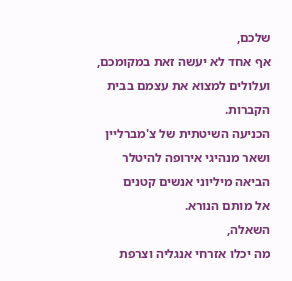שלכם,
אף אחד לא יעשה זאת במקומכם,
ועלולים למצוא את עצמם בבית הקברות.
הכניעה השיטתית של צ'מברליין
ושאר מנהיגי אירופה להיטלר הביאה מיליוני אנשים קטנים
אל מותם הנורא.
השאלה,
מה יכלו אזרחי אנגליה וצרפת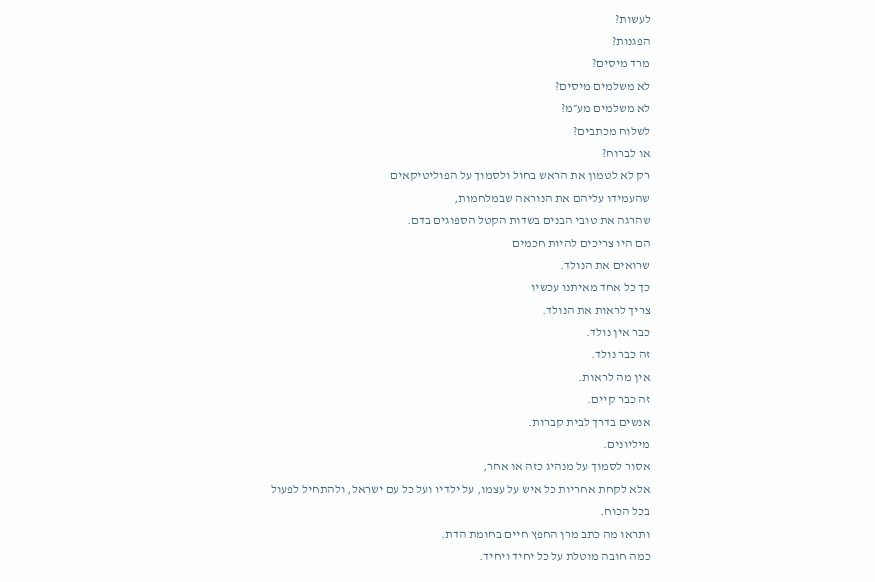לעשות?
הפגנות?
מרד מיסים?
לא משלמים מיסים?
לא משלמים מע״מ?
לשלוח מכתבים?
או לברוח?
רק לא לטמון את הראש בחול ולסמוך על הפוליטיקאים
שהעמידו עליהם את הנוראה שבמלחמות,
שהרגה את טובי הבנים בשדות הקטל הספוגים בדם.
הם היו צריכים להיות חכמים
שרואים את הנולד.
כך כל אחד מאיתנו עכשיו
צריך לראות את הנולד.
כבר אין נולד.
זה כבר נולד.
אין מה לראות.
זה כבר קיים.
אנשים בדרך לבית קברות.
מיליונים.
אסור לסמוך על מנהיג כזה או אחר,
אלא לקחת אחריות כל איש על עצמו, על ילדיו ועל כל עם ישראל, ולהתחיל לפעול
בכל הכוח.
ותראו מה כתב מרן החפץ חיים בחומת הדת.
כמה חובה מוטלת על כל יחיד ויחיד.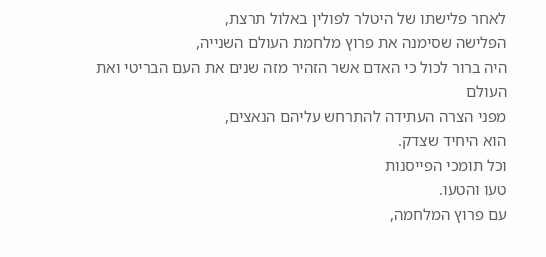לאחר פלישתו של היטלר לפולין באלול תרצת,
הפלישה שסימנה את פרוץ מלחמת העולם השנייה,
היה ברור לכול כי האדם אשר הזהיר מזה שנים את העם הבריטי ואת העולם
מפני הצרה העתידה להתרחש עליהם הנאצים,
הוא היחיד שצדק.
וכל תומכי הפייסנות
טעו והטעו.
עם פרוץ המלחמה,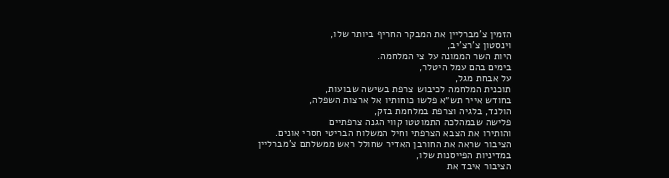הזמין צ'מברליין את המבקר החריף ביותר שלו,
וינסטון צ'רצ'יב,
היות השר הממונה על צי המלחמה.
בימים בהם עמל היטלר,
על אבחת מגל,
תוכנית המלחמה לכיבוש צרפת בשישה שבועות,
בחודש אייר תש״א פלשו כוחותיו אל ארצות השפלה,
הולנד, בלגיה וצרפת במלחמת בזק,
פלישה שבמהלכה התמוטטו קווי הגנה צרפתיים
והותירו את הצבא הצרפתי וחיל המשלוח הבריטי חסרי אונים.
הציבור שראה את החורבן האדיר שחולל ראש ממשלתם צ'מברליין
במדיניות הפייסנות שלו,
הציבור איבד את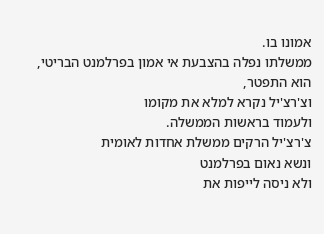אמונו בו.
ממשלתו נפלה בהצבעת אי אמון בפרלמנט הבריטי,
הוא התפטר,
וצ'רצ'יל נקרא למלא את מקומו
ולעמוד בראשות הממשלה.
צ'רצ'יל הרקים ממשלת אחדות לאומית
ונשא נאום בפרלמנט
ולא ניסה לייפות את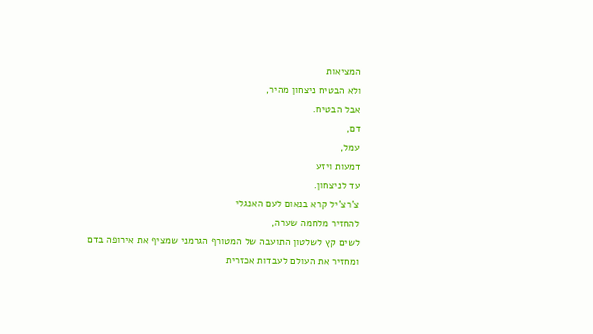המציאות
ולא הבטיח ניצחון מהיר,
אבל הבטיח.
דם,
עמל,
דמעות ויזע
עד לניצחון.
צ'רצ'יל קרא בנאום לעם האנגלי
להחזיר מלחמה שערה,
לשים קץ לשלטון התועבה של המטורף הגרמני שמציף את אירופה בדם
ומחזיר את העולם לעבדות אכזרית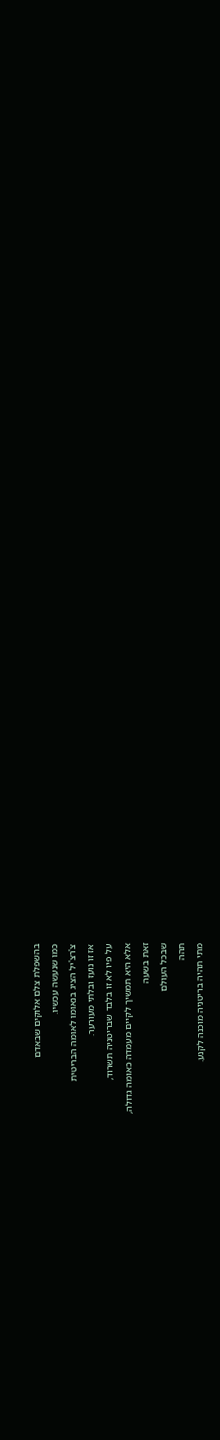בהשפלת צלם אלוקים שבאדם
כמו שנעשה עכשיו.
צ'רצ'יל הציג בנאומו לאומה הבריטית
אז זו נועז ובלתי מעורער.
על פיו לא זו בלבד שבריטניה תשרוד,
אלא היא תמשיך לקיים מעמדה כאומה גדולה,
זאת בשעה
שבכל העולם
תהה
מתי תהיה בריטניה מוכנה לקנע.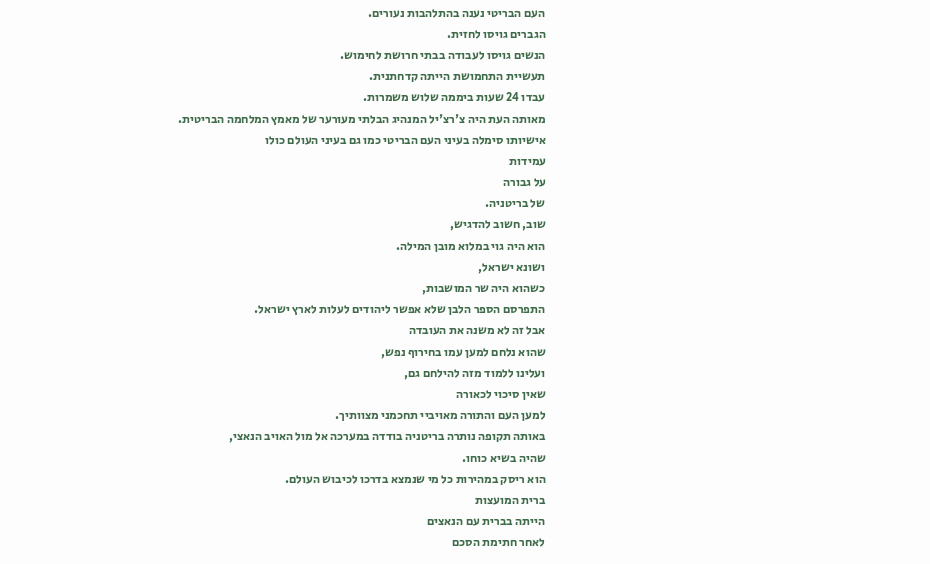העם הבריטי נענה בהתלהבות נעורים.
הגברים גויסו לחזית.
הנשים גויסו לעבודה בבתי חרושת לחימוש.
תעשיית התחמושת הייתה קדחתנית.
עבדו 24 שעות ביממה שלוש משמרות.
מאותה העת היה צ'רצ'יל המנהיג הבלתי מעורער של מאמץ המלחמה הבריטית.
אישיותו סימלה בעיני העם הבריטי כמו גם בעיני העולם כולו
עמידות
על גבורה
של בריטניה.
שוב, חשוב להדגיש,
הוא היה גוי במלוא מובן המילה.
ושונא ישראל,
כשהוא היה שר המושבות,
התפרסם הספר הלבן שלא אפשר ליהודים לעלות לארץ ישראל.
אבל זה לא משנה את העובדה
שהוא נלחם למען עמו בחירוף נפש,
ועלינו ללמוד מזה להילחם גם,
שאין סיכוי לכאורה
למען העם והתורה מאויביי תחכמני מצוותיך.
באותה תקופה נותרה בריטניה בודדה במערכה אל מול האויב הנאצי,
שהיה בשיא כוחו.
הוא ריסק במהירות כל מי שנמצא בדרכו לכיבוש העולם.
ברית המועצות
הייתה בברית עם הנאצים
לאחר חתימת הסכם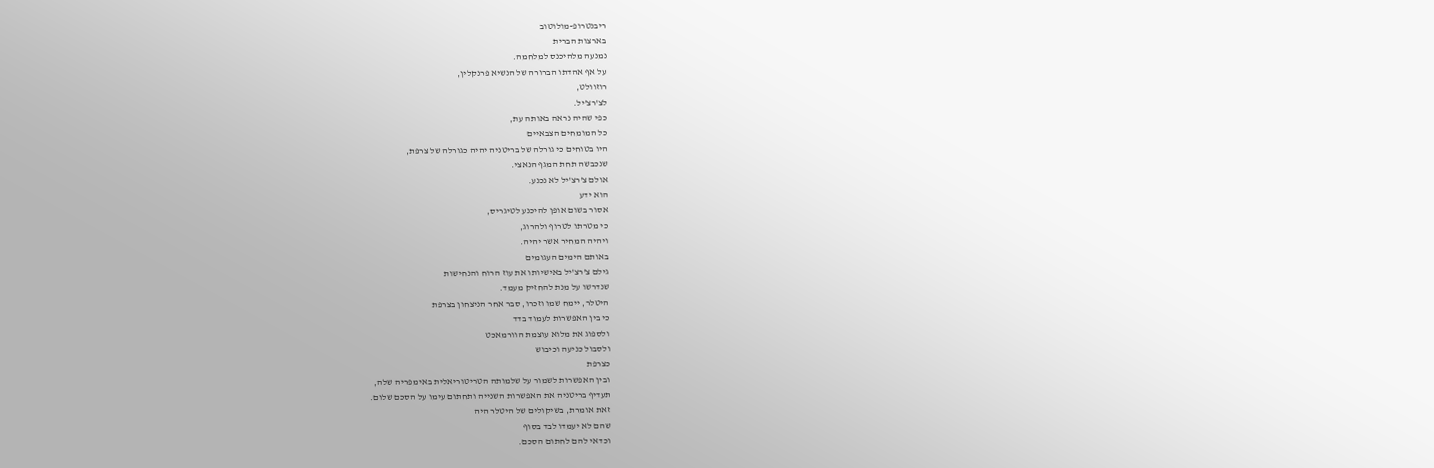ריבנטרופ-מולוטוב
בארצות הברית
נמנעה מלהיכנס למלחמה.
על אף אהדתו הברורה של הנשיא פרנקלין,
רוזוולט,
לצ'רצ'יל.
כפי שהיה נראה באותה עת,
כל המומחים הצבאיים
היו בטוחים כי גורלה של בריטניה יהיה כגורלה של צרפת,
שנכבשה תחת המגף הנאצי.
אולם צ'רצ'יל לא נכנע.
הוא ידע
אסור בשום אופן להיכנע לטיגריס,
כי מטרתו לטרוף ולהרוג,
ויהיה המחיר אשר יהיה.
באותם הימים העגומים
גילם צ'רצ'יל באישיותו את עוז הרוח והנחישות
שנדרשו על מנת להחזיק מעמד.
היטלר, יימח שמו וזכרו, סבר אחר הניצחון בצרפת
כי בין האפשרות לעמוד בדד
ולספוג את מלוא עוצמת הוורמאכט
ולסבול כניעה וכיבוש
כצרפת
ובין האפשרות לשמור על שלמותה הטריטוריאלית באימפריה שלה,
תעדיף בריטניה את האפשרות השנייה ותחתום עימו על הסכם שלום.
זאת אומרת, בשיקולים של היטלר היה
שהם לא יעמדו לבד בסוף
וכדאי להם לחתום הסכם.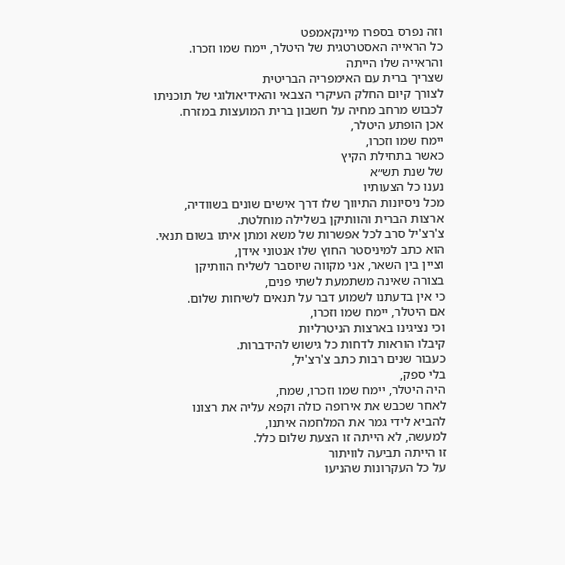וזה נפרס בספרו מיינקאמפט
כל הראייה האסטרטגית של היטלר, יימח שמו וזכרו.
והראייה שלו הייתה
שצריך ברית עם האימפריה הבריטית
לצורך קיום החלק העיקרי הצבאי והאידיאולוגי של תוכניתו
לכבוש מרחב מחיה על חשבון ברית המועצות במזרח.
אכן הופתע היטלר,
יימח שמו וזכרו,
כאשר בתחילת הקיץ
של שנת תש״א
נענו כל הצעותיו
מכל ניסיונות התיווך שלו דרך אישים שונים בשוודיה,
ארצות הברית והוותיקן בשלילה מוחלטת.
צ'רצ'יל סרב לכל אפשרות של משא ומתן איתו בשום תנאי.
הוא כתב למיניסטר החוץ שלו אנטוני אידן,
וציין בין השאר, אני מקווה שיוסבר לשליח הוותיקן
בצורה שאינה משתמעת לשתי פנים,
כי אין בדעתנו לשמוע דבר על תנאים לשיחות שלום.
אם היטלר, יימח שמו וזכרו,
וכי נציגינו בארצות הניטרליות
קיבלו הוראות לדחות כל גישוש להידברות.
כעבור שנים רבות כתב צ'רצ'יל,
בלי ספק,
היה היטלר, יימח שמו וזכרו, שמח,
לאחר שכבש את אירופה כולה וקפא עליה את רצונו
להביא לידי גמר את המלחמה איתנו,
למעשה, לא הייתה זו הצעת שלום כלל.
זו הייתה תביעה לוויתור
על כל העקרונות שהניעו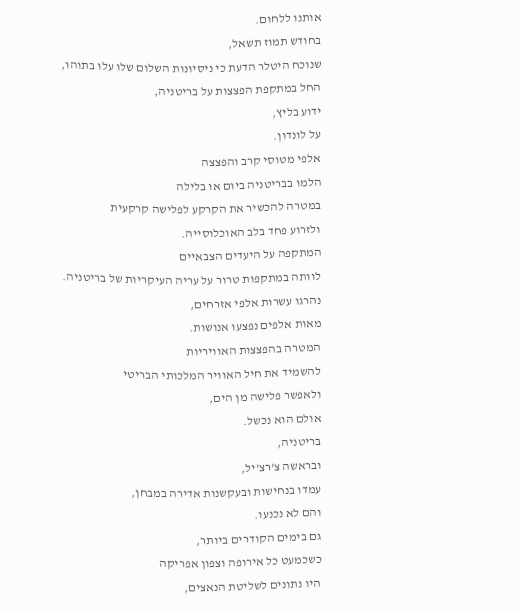אותנו ללחום.
בחודש תמוז תשאל,
שנוכח היטלר הדעת כי ניסיונות השלום שלו עלו בתוהו,
החל במתקפת הפצצות על בריטניה,
ידוע בליץ,
על לונדון.
אלפי מטוסי קרב והפצצה
הלמו בבריטניה ביום או בלילה
במטרה להכשיר את הקרקע לפלישה קרקעית
ולזרוע פחד בלב האוכלוסייה.
המתקפה על היעדים הצבאיים
לוותה במתקפות טרור על עריה העיקריות של בריטניה.
נהרגו עשרות אלפי אזרחים,
מאות אלפים נפצעו אנושות.
המטרה בהפצצות האוויריות
להשמיד את חיל האוויר המלכותי הבריטי
ולאפשר פלישה מן הים,
אולם הוא נכשל.
בריטניה,
ובראשה צ'רצ'יל,
עמדו בנחישות ובעקשנות אדירה במבחן,
והם לא נכנעו.
גם בימים הקודרים ביותר,
כשכמעט כל אירופה וצפון אפריקה
היו נתונים לשליטת הנאצים,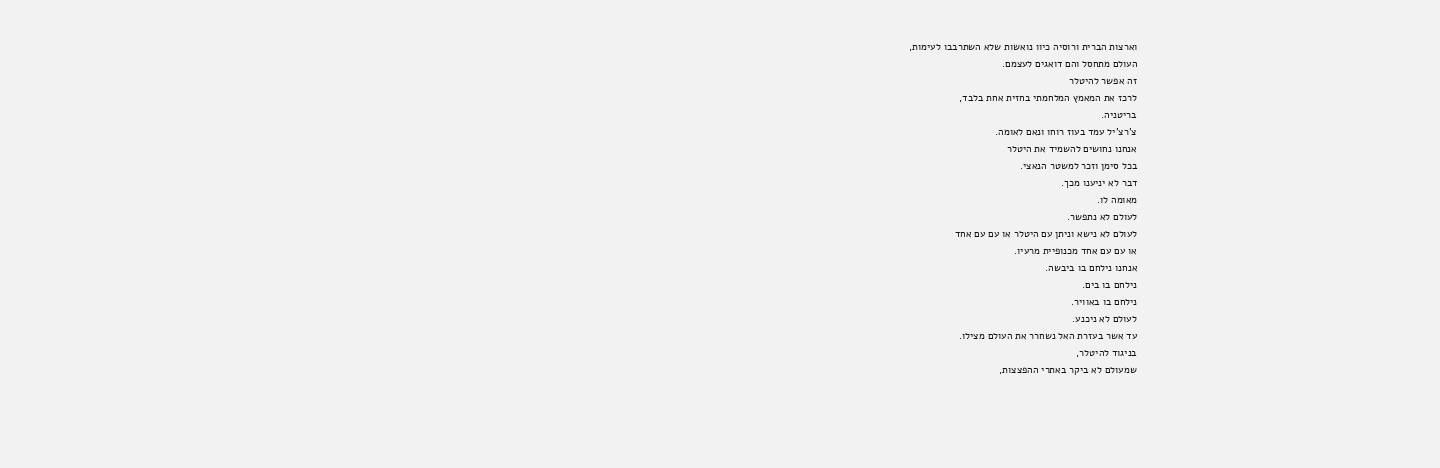וארצות הברית ורוסיה כיוו נואשות שלא השתרבבו לעימות,
העולם מתחסל והם דואגים לעצמם.
זה אפשר להיטלר
לרכז את המאמץ המלחמתי בחזית אחת בלבד,
בריטניה.
צ'רצ'יל עמד בעוז רוחו ונאם לאומה.
אנחנו נחושים להשמיד את היטלר
בכל סימן וזכר למשטר הנאצי.
דבר לא יניענו מכך.
מאומה לו.
לעולם לא נתפשר.
לעולם לא נישא וניתן עם היטלר או עם עם אחד
או עם עם אחד מכנופיית מרעיו.
אנחנו נילחם בו ביבשה.
נילחם בו בים.
נילחם בו באוויר.
לעולם לא ניכנע.
עד אשר בעזרת האל נשחרר את העולם מצילו.
בניגוד להיטלר,
שמעולם לא ביקר באתרי ההפצצות,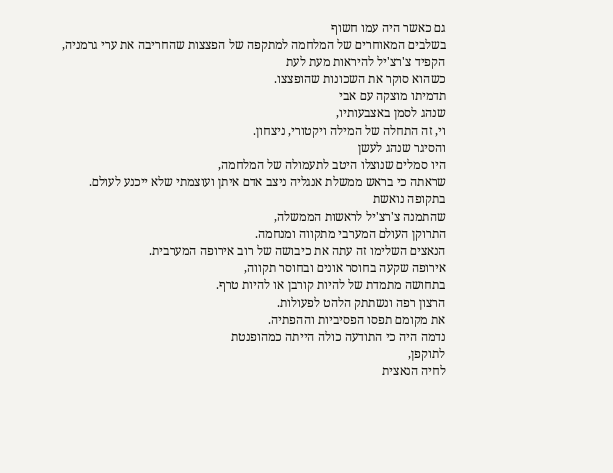גם כאשר היה עמו חשוף
בשלבים המאוחרים של המלחמה למתקפה של הפצצות שהחריבה את ערי גרמניה,
הקפיד צ'רצ'יל להיראות מעת לעת
כשהוא סוקר את השכונות שהופצצו.
תדמיתו מוצקה עם אבי
שנהג לסמן באצבעותיו,
וי, זה התחלה של המילה ויקטורי, ניצחון.
והסיגר שנהג לעשן
היו סמלים שנוצלו היטב לתעמולה של המלחמה,
שראתה כי בראש ממשלת אנגליה ניצב אדם איתן ועוצמתי שלא ייכנע לעולם.
בתקופה נואשת
שהתמנה צ'רצ'יל לראשות הממשלה,
התרוקן העולם המערבי מתקווה ומנחמה.
הנאצים השלימו זה עתה את כיבושה של רוב אירופה המערבית.
אירופה שקעה בחוסר אונים ובחוסר תקווה,
בתחושה מתמדת של להיות קורבן או להיות טרף.
הרצון רפה ונשתתק הלהט לפעולות.
את מקומם תפסו הפסיביות וההפתיה.
נדמה היה כי התודעה כולה הייתה כמהופנטת
לתוקפן,
לחיה הנאצית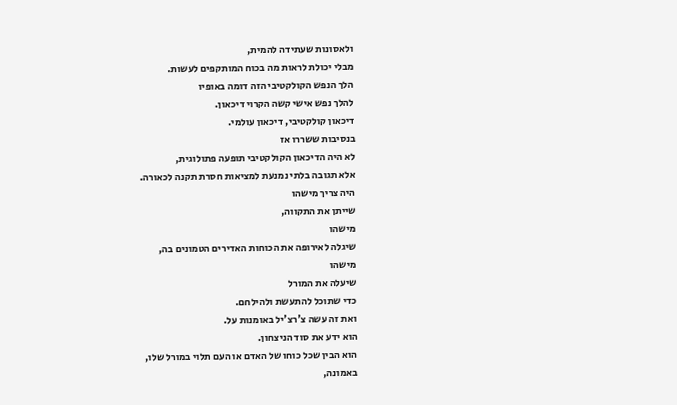ולאסונות שעתידה להמית,
מבלי יכולת לראות מה בכוח המותקפים לעשות.
הלך הנפש הקולקטיבי הזה דומה באופיו
להלך נפש אישי קשה הקרוי דיכאון.
דיכאון קולקטיבי, דיכאון עולמי.
בנסיבות ששררו אז
לא היה הדיכאון הקולקטיבי תופעה פתולוגית,
אלא תגובה בלתי נמנעת למציאות חסרת תקנה לכאורה.
היה צריך מישהו
שייתן את התקווה,
מישהו
שיגלה לאירופה את הכוחות האדירים הטמונים בה,
מישהו
שיעלה את המורל
כדי שתוכל להתעשת ולהילחם.
ואת זה עשה צ'רצ'יל באומנות על.
הוא ידע את סוד הניצחון.
הוא הבין שכל כוחו של האדם או העם תלוי במורל שלו,
באמונה,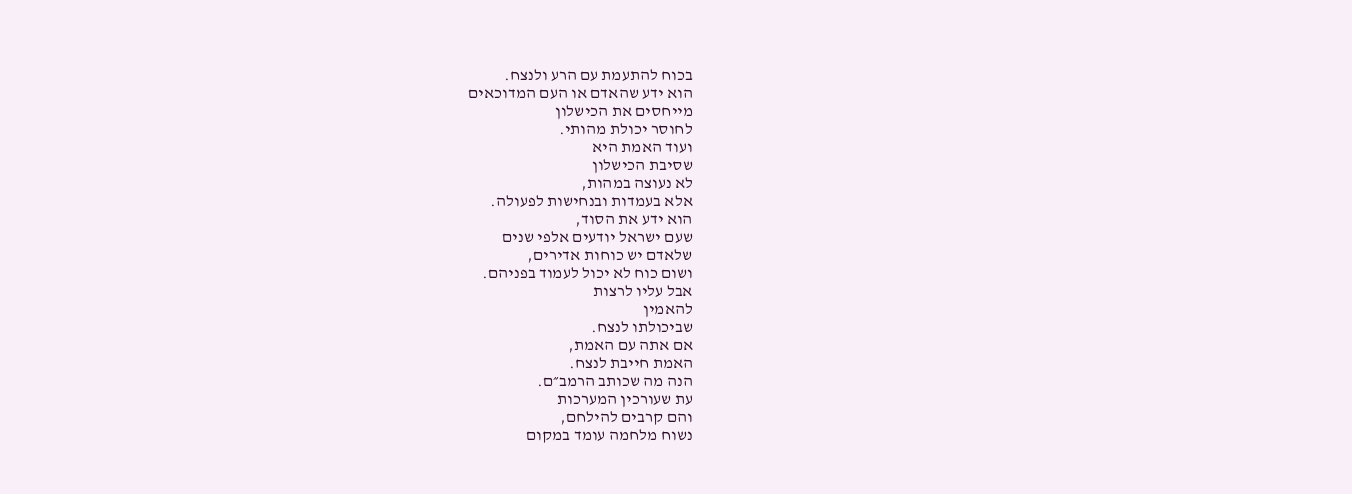בכוח להתעמת עם הרע ולנצח.
הוא ידע שהאדם או העם המדוכאים
מייחסים את הכישלון
לחוסר יכולת מהותי.
ועוד האמת היא
שסיבת הכישלון
לא נעוצה במהות,
אלא בעמדות ובנחישות לפעולה.
הוא ידע את הסוד,
שעם ישראל יודעים אלפי שנים
שלאדם יש כוחות אדירים,
ושום כוח לא יכול לעמוד בפניהם.
אבל עליו לרצות
להאמין
שביכולתו לנצח.
אם אתה עם האמת,
האמת חייבת לנצח.
הנה מה שכותב הרמב״ם.
עת שעורכין המערכות
והם קרבים להילחם,
נשוח מלחמה עומד במקום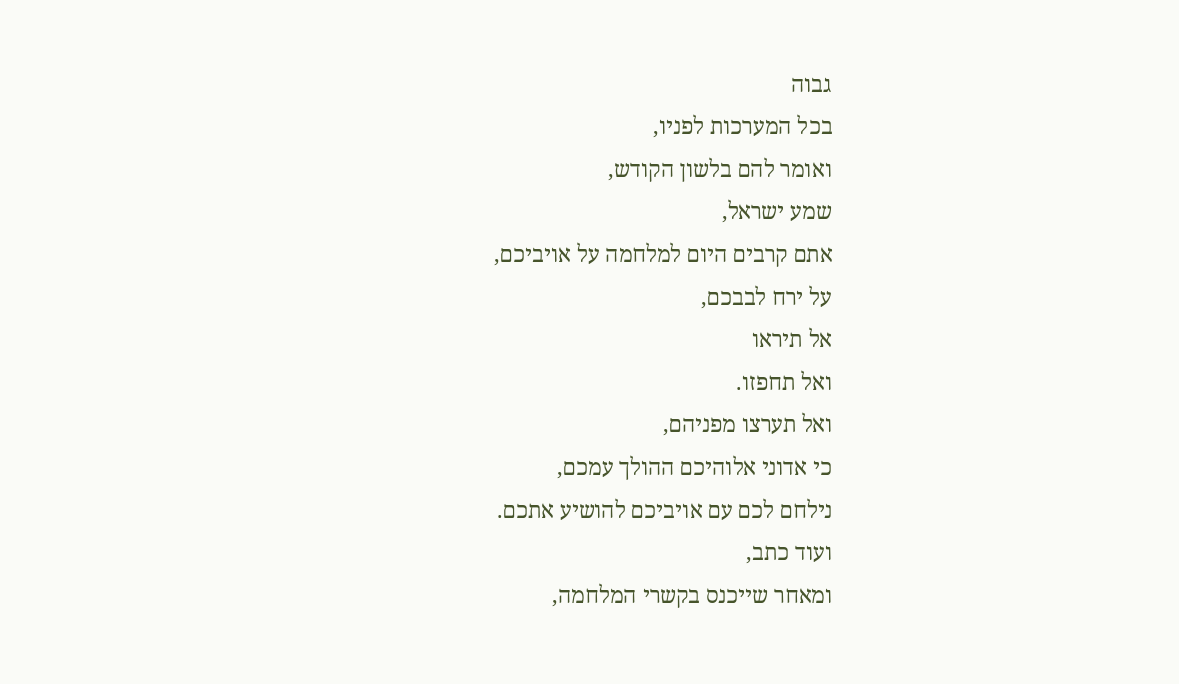גבוה
בכל המערכות לפניו,
ואומר להם בלשון הקודש,
שמע ישראל,
אתם קרבים היום למלחמה על אויביכם,
על ירח לבבכם,
אל תיראו
ואל תחפזו.
ואל תערצו מפניהם,
כי אדוני אלוהיכם ההולך עמכם,
נילחם לכם עם אויביכם להושיע אתכם.
ועוד כתב,
ומאחר שייכנס בקשרי המלחמה,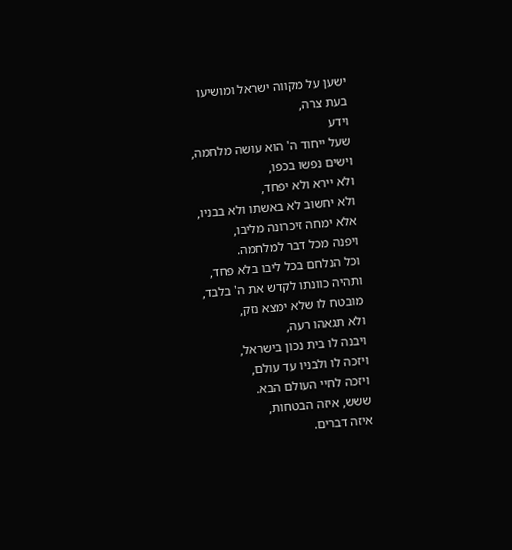ישען על מקווה ישראל ומושיעו
בעת צרה,
וידע
שעל ייחוד ה' הוא עושה מלחמה,
וישים נפשו בכפו,
ולא יירא ולא יפחד,
ולא יחשוב לא באשתו ולא בבניו,
אלא ימחה זיכרונה מליבו,
ויפנה מכל דבר למלחמה.
וכל הנלחם בכל ליבו בלא פחד,
ותהיה כוונתו לקדש את ה' בלבד,
מובטח לו שלא ימצא נזק,
ולא תגאהו רעה,
ויבנה לו בית נכון בישראל,
ויזכה לו ולבניו עד עולם,
ויזכה לחיי העולם הבא.
ששש, איזה הבטחות,
איזה דברים.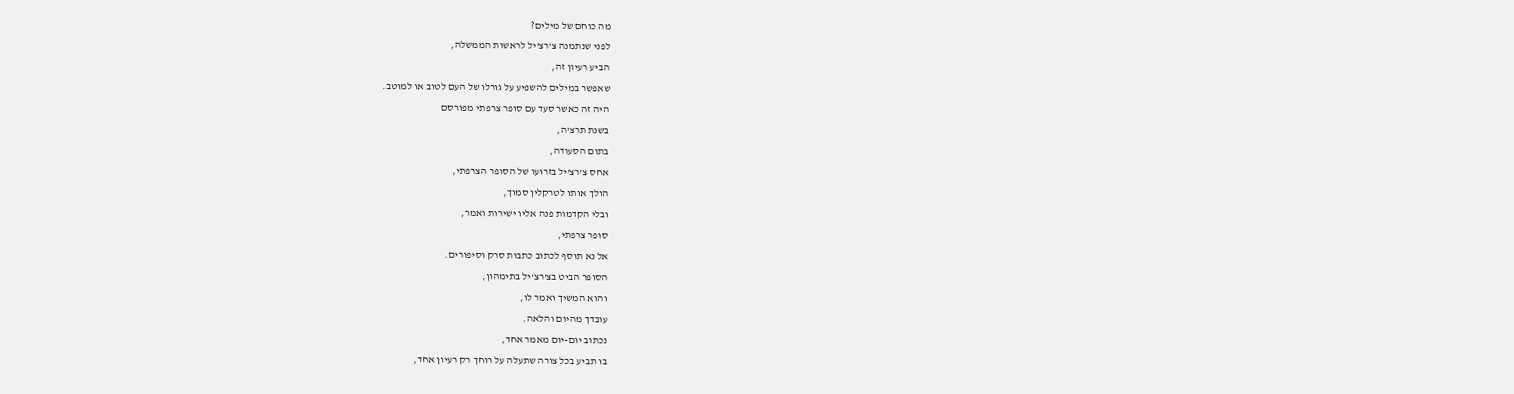מה כוחם של מילים?
לפני שנתמנה צ'רצ'יל לראשות הממשלה,
הביע רעיון זה,
שאפשר במילים להשפיע על גורלו של העם לטוב או למוטב.
היה זה כאשר סעד עם סופר צרפתי מפורסם
בשנת תרצ'ה,
בתום הסעודה,
אחס צ'רצ'יל בזרועו של הסופר הצרפתי,
הולך אותו לטרקלין סמוך,
ובלי הקדמות פנה אליו ישירות ואמר,
סופר צרפתי,
אל נא תוסף לכתוב כתבות סרק וסיפורים.
הסופר הביט בצ'רצ'יל בתימהון,
והוא המשיך ואמר לו,
עובדך מהיום והלאה.
נכתוב יום-יום מאמר אחד,
בו תביע בכל צורה שתעלה על רוחך רק רעיון אחד,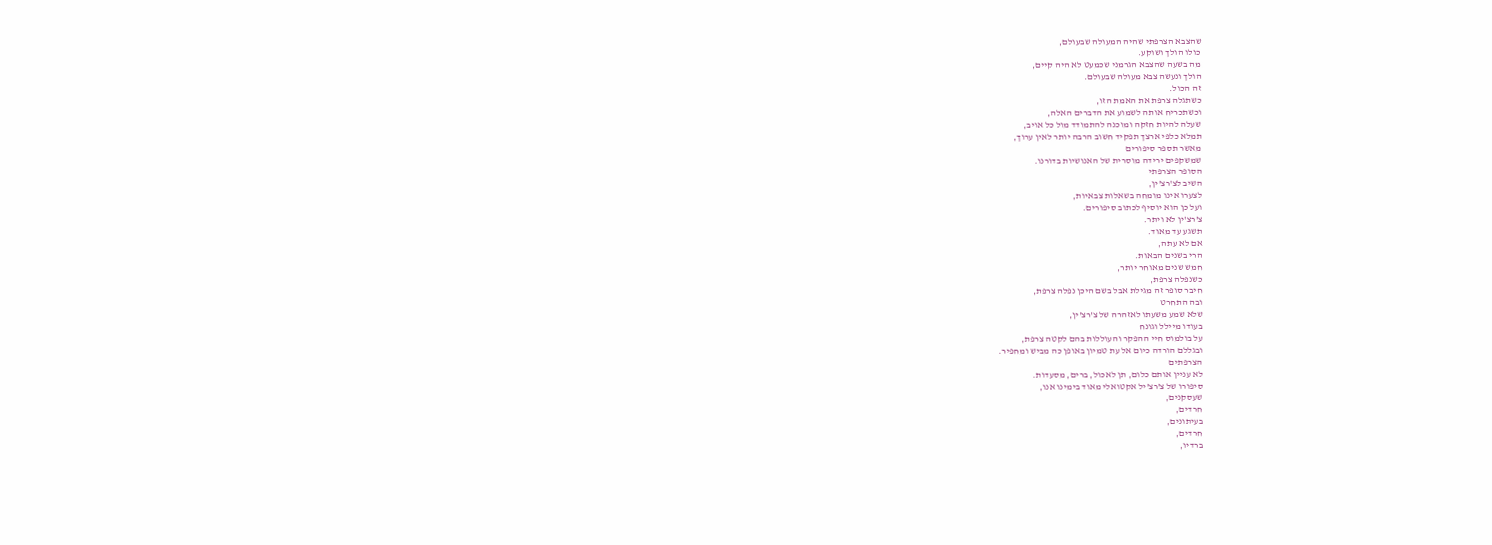שהצבא הצרפתי שהיה המעולה שבעולם,
כולו הולך ושוקע.
מה בשעה שהצבא הגרמני שכמעט לא היה קיים,
הולך ונעשה צבא מעולה שבעולם.
זה הכול.
כשתגלה צרפת את האמת הזו,
וכשתכריח אותה לשמוע את הדברים האלה,
שעלה להיות חזקה ומוכנה להתמודד מול כל אויב,
תמלא כלפי ארצך תפקיד חשוב הרבה יותר לאין ערוך,
מאשר תספר סיפורים
שמשקפים ירידה מוסרית של האנושיות בדורנו.
הסופר הצרפתי
השיב לצ'רצ'ין,
לצערו אינו מומחה בשאלות צבאיות,
ועל כן הוא יוסיף לכתוב סיפורים.
צ'רצ'ין לא ויתר.
תשגע עד מאוד.
אם לא עתה,
הרי בשנים הבאות.
חמש שנים מאוחר יותר,
כשנפלה צרפת,
חיבר סופר זה מגילת אבל בשם היכן נפלה צרפת,
ובה התחרט
שלא שמע משעתו לאזהרה של צ'רצ'ין,
בעודו מיילל וגונח
על בולמוס חיי ההפקר והעוללות בהם לקטה צרפת,
ובגללם הורדה כיום אל עת טמיון באופן כה מביש ומחפיר.
הצרפתים
לא עניין אותם כלום, תן לאכול, ברים, מסעדות.
סיפורו של צ'רצ'יל אקטואלי מאוד בימינו אנו,
שעסקנים,
חרדים,
בעיתונים,
חרדים,
ברדיו,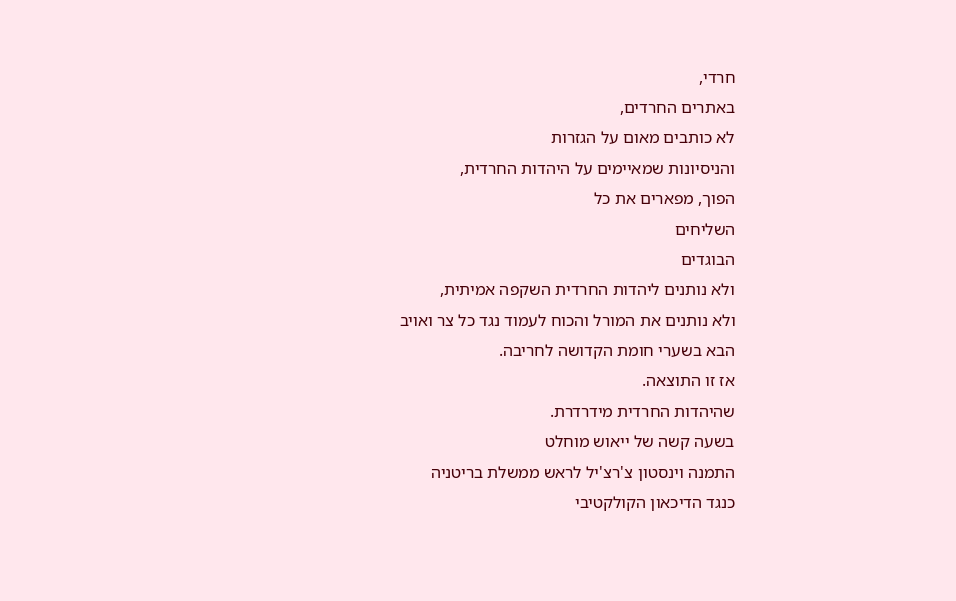חרדי,
באתרים החרדים,
לא כותבים מאום על הגזרות
והניסיונות שמאיימים על היהדות החרדית,
הפוך, מפארים את כל
השליחים
הבוגדים
ולא נותנים ליהדות החרדית השקפה אמיתית,
ולא נותנים את המורל והכוח לעמוד נגד כל צר ואויב
הבא בשערי חומת הקדושה לחריבה.
אז זו התוצאה.
שהיהדות החרדית מידרדרת.
בשעה קשה של ייאוש מוחלט
התמנה וינסטון צ'רצ'יל לראש ממשלת בריטניה
כנגד הדיכאון הקולקטיבי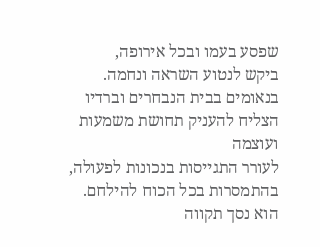שפסע בעמו ובכל אירופה,
ביקש לנטוע השראה ונחמה.
בנאומים בבית הנבחרים וברדיו
הצליח להעניק תחושת משמעות ועוצמה
לעורר התגייסות בנכונות לפעולה,
בהתמסרות בכל הכוח להילחם.
הוא נסך תקווה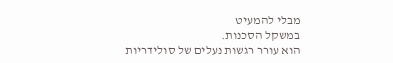מבלי להמעיט
במשקל הסכנות.
הוא עורר רגשות נעלים של סולידריות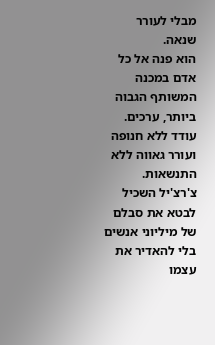מבלי לעורר שנאה.
הוא פנה אל כל אדם במכנה המשותף הגבוה ביותר, ערכים.
עודד ללא חנופה
ועורר גאווה ללא התנשאות.
צ'רצ'יל השכיל לבטא את סבלם של מיליוני אנשים
בלי להאדיר את עצמו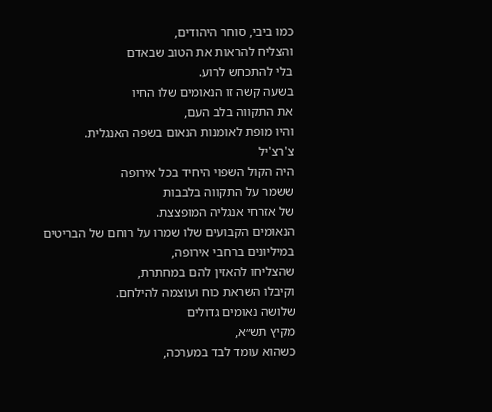כמו ביבי, סוחר היהודים,
והצליח להראות את הטוב שבאדם
בלי להתכחש לרוע.
בשעה קשה זו הנאומים שלו החיו
את התקווה בלב העם,
והיו מופת לאומנות הנאום בשפה האנגלית.
צ'רצ'יל
היה הקול השפוי היחיד בכל אירופה
ששמר על התקווה בלבבות
של אזרחי אנגליה המופצצת.
הנאומים הקבועים שלו שמרו על רוחם של הבריטים
במיליונים ברחבי אירופה,
שהצליחו להאזין להם במחתרת,
וקיבלו השראת כוח ועוצמה להילחם.
שלושה נאומים גדולים
מקיץ תש״א,
כשהוא עומד לבד במערכה,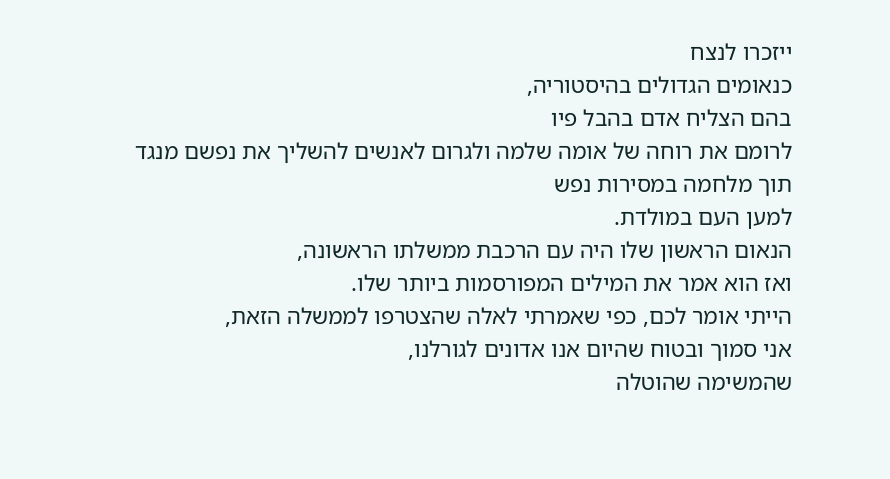ייזכרו לנצח
כנאומים הגדולים בהיסטוריה,
בהם הצליח אדם בהבל פיו
לרומם את רוחה של אומה שלמה ולגרום לאנשים להשליך את נפשם מנגד תוך מלחמה במסירות נפש
למען העם במולדת.
הנאום הראשון שלו היה עם הרכבת ממשלתו הראשונה,
ואז הוא אמר את המילים המפורסמות ביותר שלו.
הייתי אומר לכם, כפי שאמרתי לאלה שהצטרפו לממשלה הזאת,
אני סמוך ובטוח שהיום אנו אדונים לגורלנו,
שהמשימה שהוטלה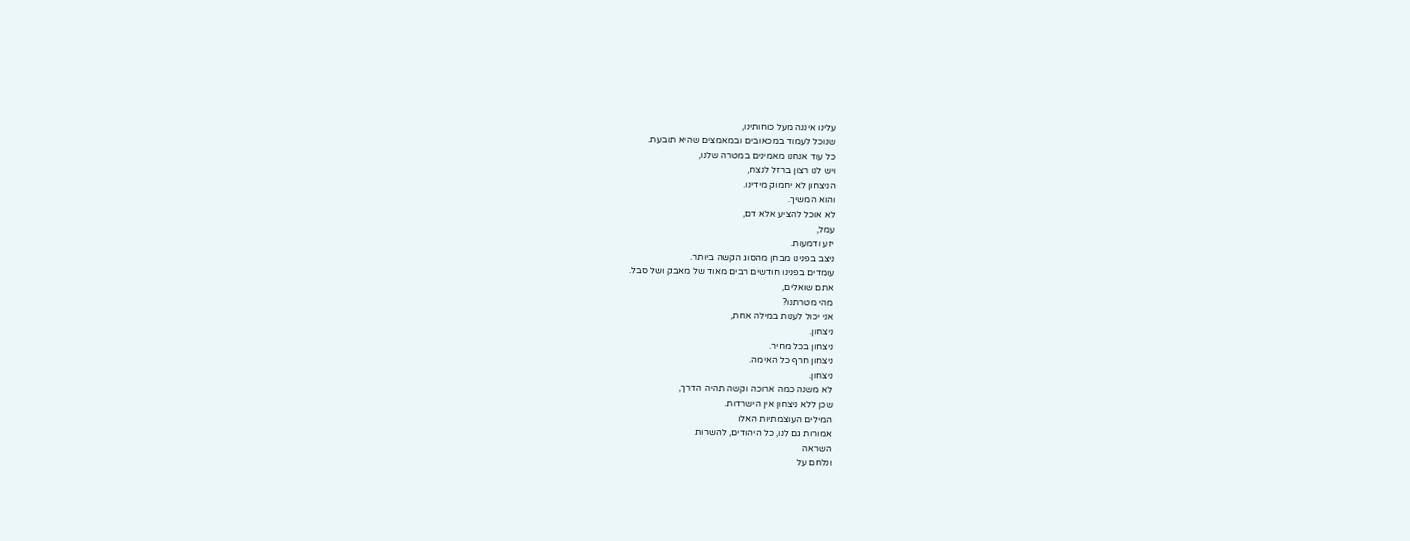עלינו איננה מעל כוחותינו,
שנוכל לעמוד במכאובים ובמאמצים שהיא תובעת.
כל עוד אנחנו מאמינים במטרה שלנו,
ויש לנו רצון ברזל לנצח,
הניצחון לא יחמוק מידינו.
והוא המשיך.
לא אוכל להציע אלא דם,
עמל,
יזע ודמעות.
ניצב בפנינו מבחן מהסוג הקשה ביותר.
עומדים בפנינו חודשים רבים מאוד של מאבק ושל סבל.
אתם שואלים,
מהי מטרתנו?
אני יכול לענות במילה אחת,
ניצחון.
ניצחון בכל מחיר.
ניצחון חרף כל האימה.
ניצחון.
לא משנה כמה ארוכה וקשה תהיה הדרך,
שכן ללא ניצחון אין הישרדות.
המילים העוצמתיות האלו
אמורות גם לנו, כל היהודים, להשרות
השראה
ונלחם על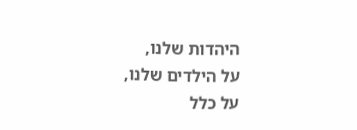היהדות שלנו,
על הילדים שלנו,
על כלל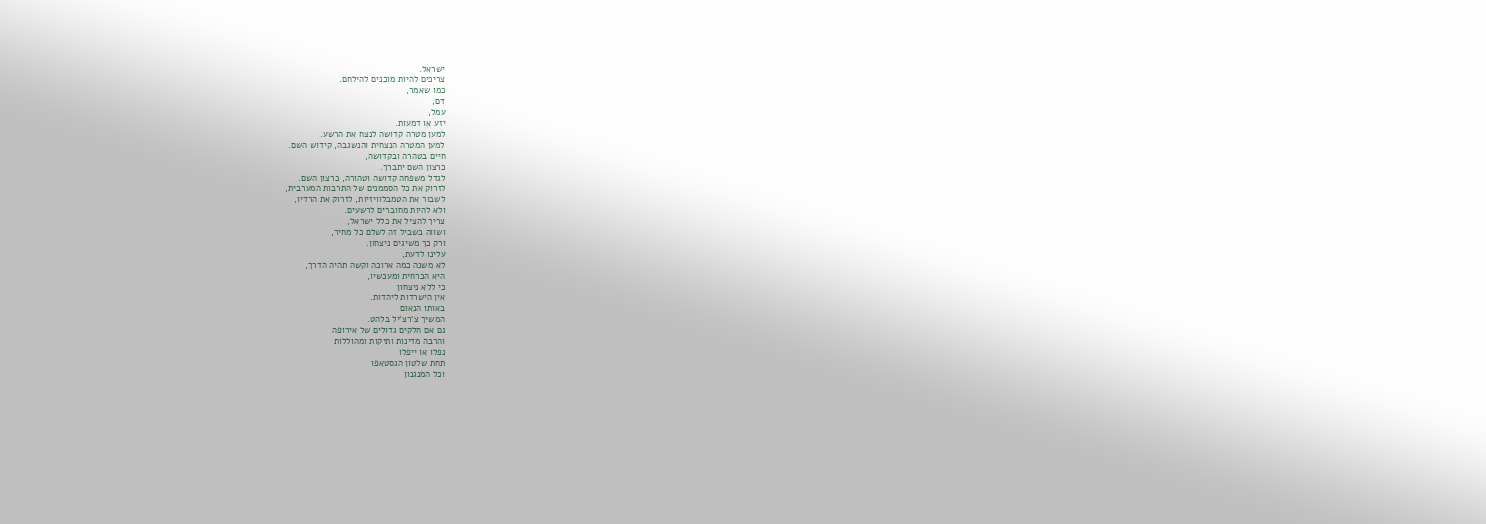ישראל.
צריכים להיות מוכנים להילחם.
כמו שאמר,
דם,
עמל,
יזע או דמעות.
למען מטרה קדושה לנצח את הרשע.
למען המטרה הנצחית והנשגבה, קידוש השם.
חיים בטהרה ובקדושה,
כרצון השם יתברך.
לגדל משפחה קדושה וטהורה, כרצון השם.
לזרוק את כל הסממנים של התרבות המערבית,
לשבור את הטמבלוויזיות, לזרוק את הרדיו,
ולא להיות מחוברים לרשעים.
צריך להציל את כלל ישראל,
ושווה בשביל זה לשלם כל מחיר,
ורק כך משיגים ניצחון.
עלינו לדעת,
לא משנה כמה ארוכה וקשה תהיה הדרך,
היא הכרחית ומעכשיו,
כי ללא ניצחון
אין הישרדות ליהדות.
באותו הנאום
המשיך צ'רצ'יל בלהט.
גם אם חלקים גדולים של אירופה
והרבה מדינות ותיקות ומהוללות
נפלו או ייפלו
תחת שלטון הגסטאפו
וכל המנגנון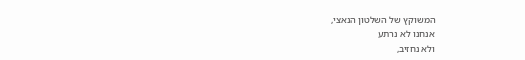המשוקץ של השלטון הנאצי,
אנחנו לא נרתע
ולא נחזיב,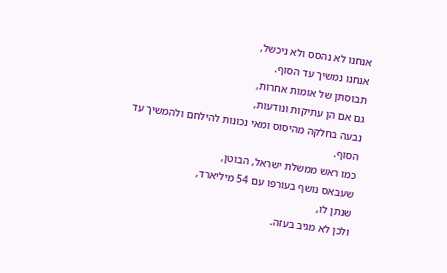אנחנו לא נהסס ולא ניכשל,
אנחנו נמשיך עד הסוף.
תבוסתן של אומות אחרות,
גם אם הן עתיקות ונודעות,
נבעה בחלקה מהיסוס ומאי נכונות להילחם ולהמשיך עד הסוף.
כמו ראש ממשלת ישראל, הבוטן,
שעבאס נושף בעורפו עם 54 מיליארד,
שנתן לו,
ולכן לא מגיב בעזה.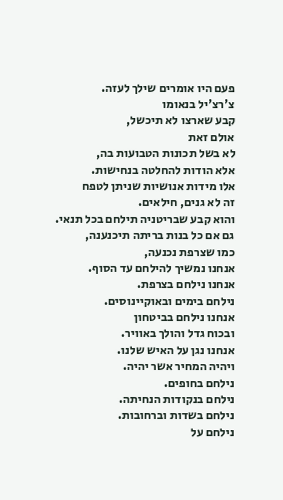פעם היו אומרים שילך לעזה.
צ'רצ'יל בנאומו
קבע שארצו לא תיכשל,
אולם זאת
לא בשל תכונות הטבועות בה,
אלא הודות להחלטה בנחישות.
אלו מידות אנושיות שניתן לטפח
זה לא גנים, חילאים.
והוא קבע שבריטניה תילחם בכל תנאי.
גם אם כל בנות בריתה תיכנענה,
כמו שצרפת נכנעה,
אנחנו נמשיך להילחם עד הסוף.
אנחנו נילחם בצרפת.
נילחם בימים ובאוקיינוסים.
אנחנו נילחם בביטחון
ובכוח גדל והולך באוויר.
אנחנו נגן על האיש שלנו.
ויהיה המחיר אשר יהיה.
נילחם בחופים.
נילחם בנקודות הנחיתה.
נילחם בשדות וברחובות.
נילחם על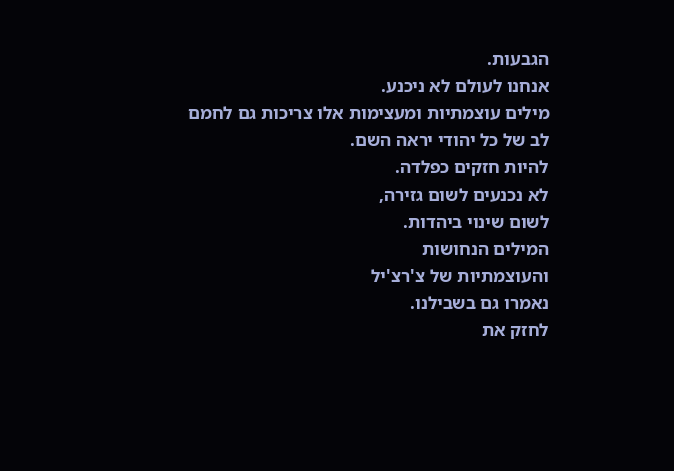הגבעות.
אנחנו לעולם לא ניכנע.
מילים עוצמתיות ומעצימות אלו צריכות גם לחמם
לב של כל יהודי יראה השם.
להיות חזקים כפלדה.
לא נכנעים לשום גזירה,
לשום שינוי ביהדות.
המילים הנחושות
והעוצמתיות של צ'רצ'יל
נאמרו גם בשבילנו.
לחזק את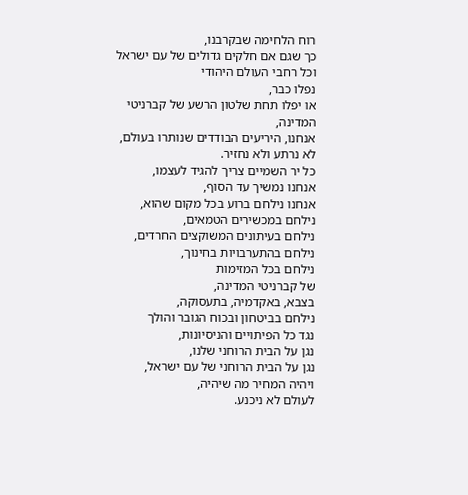רוח הלחימה שבקרבנו,
כך שגם אם חלקים גדולים של עם ישראל
וכל רחבי העולם היהודי
נפלו כבר,
או יפלו תחת שלטון הרשע של קברניטי המדינה,
אנחנו, היריעים הבודדים שנותרו בעולם,
לא נרתע ולא נחזיר.
כל יר השמיים צריך להגיד לעצמו,
אנחנו נמשיך עד הסוף,
אנחנו נילחם ברוע בכל מקום שהוא,
נילחם במכשירים הטמאים,
נילחם בעיתונים המשוקצים החרדים,
נילחם בהתערבויות בחינוך,
נילחם בכל המזימות
של קברניטי המדינה,
בצבא, באקדמיה, בתעסוקה,
נילחם בביטחון ובכוח הגובר והולך
נגד כל הפיתויים והניסיונות,
נגן על הבית הרוחני שלנו,
נגן על הבית הרוחני של עם ישראל,
ויהיה המחיר מה שיהיה,
לעולם לא ניכנע.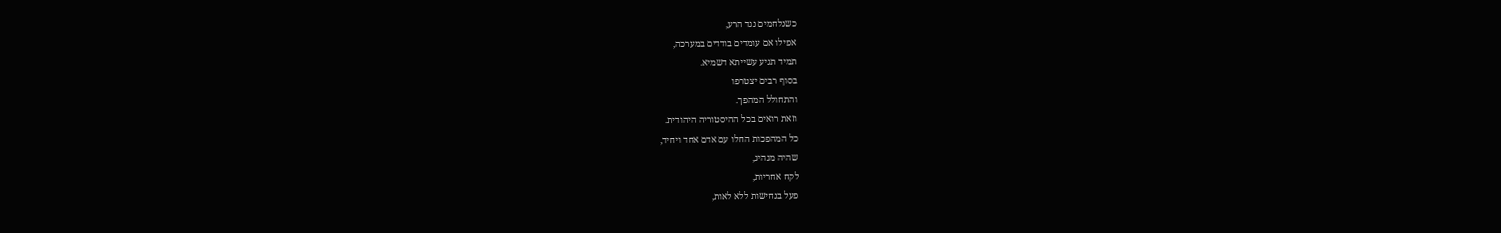כשנלחמים נגד הרע,
אפילו אם עומדים בודדים במערכה,
תמיד תגיע עשייתא דשמיא.
בסוף רבים יצטרפו
והתחולל המהפך.
וזאת רואים בכל ההיסטוריה היהודית.
כל המהפכות החלו עם אדם אחד ויחיד,
שהיה מנהיג,
לקח אחריות,
פעל בנחישות ללא לאות,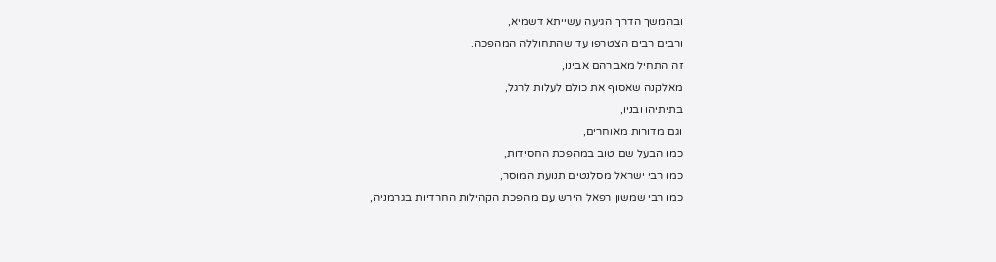ובהמשך הדרך הגיעה עשייתא דשמיא,
ורבים רבים הצטרפו עד שהתחוללה המהפכה.
זה התחיל מאברהם אבינו,
מאלקנה שאסוף את כולם לעלות לרגל,
בתיתיהו ובניו,
וגם מדורות מאוחרים,
כמו הבעל שם טוב במהפכת החסידות,
כמו רבי ישראל מסלנטים תנועת המוסר,
כמו רבי שמשון רפאל הירש עם מהפכת הקהילות החרדיות בגרמניה,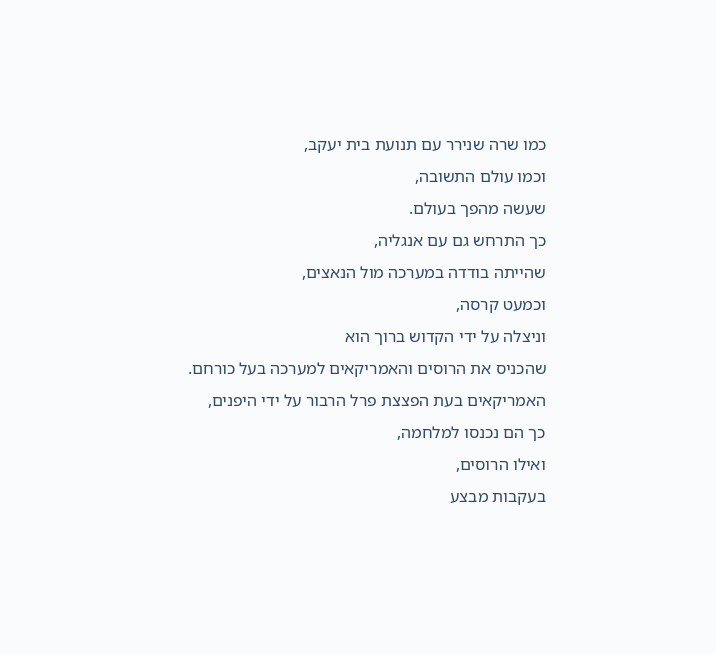כמו שרה שנירר עם תנועת בית יעקב,
וכמו עולם התשובה,
שעשה מהפך בעולם.
כך התרחש גם עם אנגליה,
שהייתה בודדה במערכה מול הנאצים,
וכמעט קרסה,
וניצלה על ידי הקדוש ברוך הוא
שהכניס את הרוסים והאמריקאים למערכה בעל כורחם.
האמריקאים בעת הפצצת פרל הרבור על ידי היפנים,
כך הם נכנסו למלחמה,
ואילו הרוסים,
בעקבות מבצע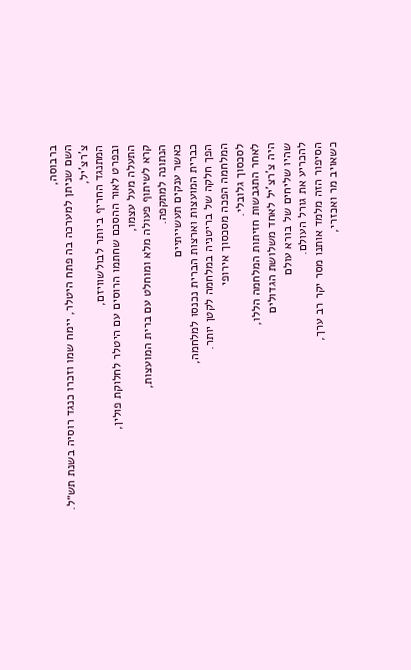ברבוסה,
השם שניתן למערכה בה פתח היטלר, יימח שמו וזכרו כנגד רוסיה בשנת תש״ל.
צ'רצ'יל,
המתנגד החריף ביותר לבולשוויזם,
ובפרט לאור ההסכם שחתמו הרוסים עם היטלר לחלוקת פולין,
התעלה מעל עצמו,
קרא לשיתוף פעולה מלא ומוחלט עם ברית המועצות,
הנתונה למתקפה.
כאשר ענקים תעשייתיים
כברית המועצות וארצות הברית נכנסו למלחמה,
הפך חלקה של בריטניה במלחמה לקטן יותר.
המלחמה הפכה מסכסוך אירופי
לסכסוך גלובלי.
לאחר התגבשות חזיתות המלחמה הללו,
היה צ'רצ'יל לאחד משלושת הגדולים
שהיו שליחים של בורא עולם
להכריע את גורל העולם.
הסיפור הזה מלמד אותנו מסר יקר רב ערך,
כשאויב מר ואכזרי,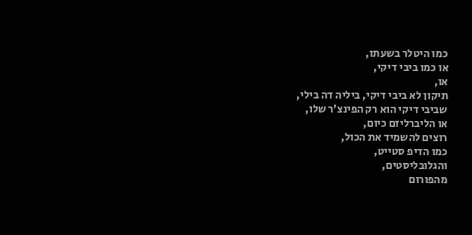כמו היטלר בשעתו,
או כמו ביבי דיקי,
או,
תיקון לא ביבי דיקי, ביליה דה בילי,
שביבי דיקי הוא רק הפינצ'ר שלו,
או הליברליזם כיום,
רוצים להשמיד את הכול,
כמו הדיפ סטייט,
והגלובליסטים,
מהפורום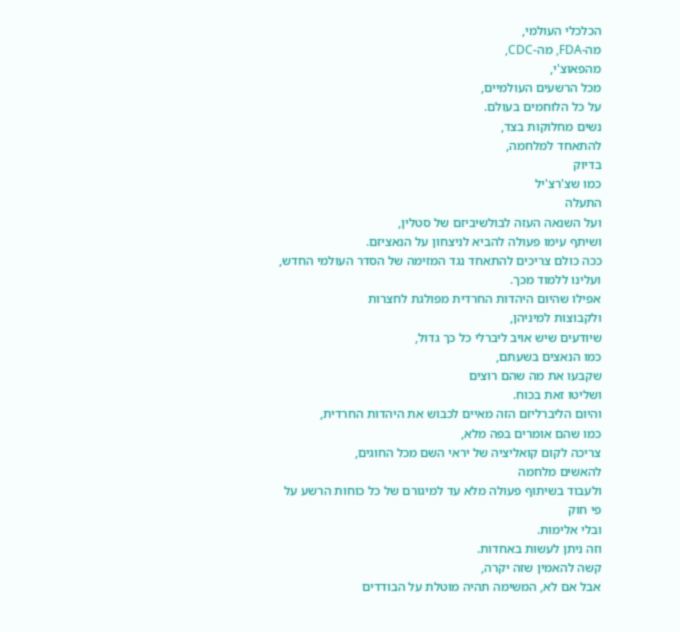הכלכלי העולמי,
מה-FDA, מה-CDC,
מהפאוצ'י,
מכל הרשעים העולמיים,
על כל הלוחמים בעולם.
נשים מחלוקות בצד,
להתאחד למלחמה,
בדיוק
כמו שצ'רצ'יל
התעלה
ועל השנאה העזה לבולשיביזם של סטלין,
ושיתף עימו פעולה להביא לניצחון על הנאציזם.
ככה כולם צריכים להתאחד נגד המזימה של הסדר העולמי החדש,
ועלינו ללמוד מכך.
אפילו שהיום היהדות החרדית מפולגת לחצרות
ולקבוצות למיניהן,
שיודעים שיש אויב ליברלי כל כך גדול,
כמו הנאצים בשעתם,
שקבעו את מה שהם רוצים
ושליטו זאת בכוח.
והיום הליברליזם הזה מאיים לכבוש את היהדות החרדית,
כמו שהם אומרים בפה מלא,
צריכה לקום קואליציה של יראי השם מכל החוגים,
להאשים מלחמה
ולעבוד בשיתוף פעולה מלא עד למיגורם של כל כוחות הרשע על פי חוק
ובלי אלימות.
וזה ניתן לעשות באחדות.
קשה להאמין שזה יקרה,
אבל אם לא, המשימה תהיה מוטלת על הבודדים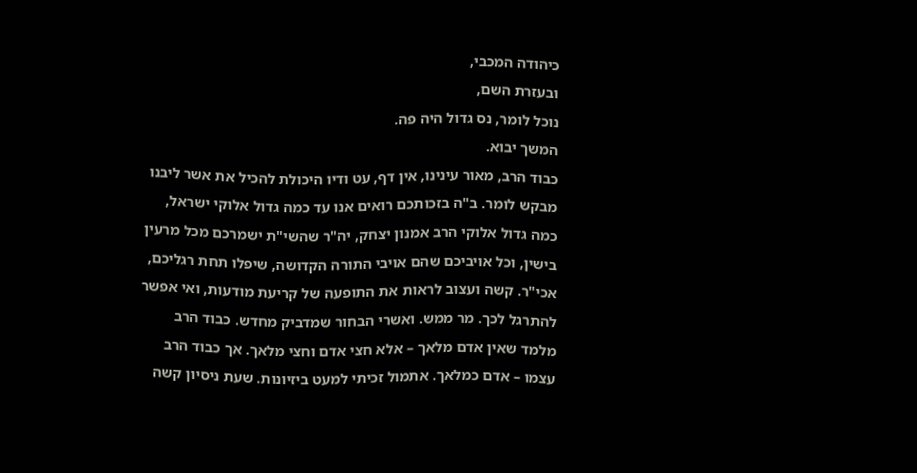כיהודה המכבי,
ובעזרת השם,
נוכל לומר, נס גדול היה פה.
המשך יבוא.
כבוד הרב, מאור עינינו, אין דף, עט ודיו היכולת להכיל את אשר ליבנו מבקש לומר. ב"ה בזכותכם רואים אנו עד כמה גדול אלוקי ישראל, כמה גדול אלוקי הרב אמנון יצחק, יה"ר שהשי"ת ישמרכם מכל מרעין בישין, וכל אויביכם שהם אויבי התורה הקדושה, שיפלו תחת רגליכם, אכי"ר. קשה ועצוב לראות את התופעה של קריעת מודעות, ואי אפשר להתרגל לכך. מר ממש. ואשרי הבחור שמדביק מחדש. כבוד הרב מלמד שאין אדם מלאך – אלא חצי אדם וחצי מלאך. אך כבוד הרב עצמו – אדם כמלאך. אתמול זכיתי למעט ביזיונות. שעת ניסיון קשה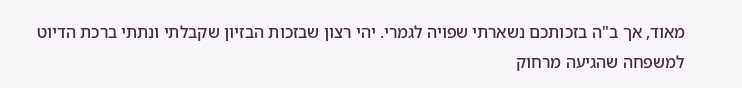מאוד, אך ב"ה בזכותכם נשארתי שפויה לגמרי. יהי רצון שבזכות הבזיון שקבלתי ונתתי ברכת הדיוט למשפחה שהגיעה מרחוק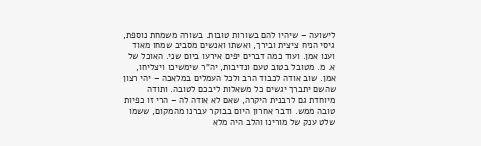לישועה – שיהיו להם בשורות טובות. בשורה משמחת נוספת, גיסי הניח ציצית ובירך, ואשתו ואנשים מסביב שמחו מאוד וענו אמן. ועוד כמה דברים יפים אירעו ביום שני. האוכל של א. מ. מטובל בטוב טעם ונדיבות, יה"ר שימשיכו ויצליחו, אמן. שוב אודה לכבוד הרב ולכל העמלים במלאכה – יהי רצון שהשם יתברך יגשים כל משאלות ליבכם לטובה. ותודה מיוחדת גם לרבנית היקרה, שאם לא אודה לה – הרי זו כפיות טובה ממש. ודבר אחרון היום בבוקר עברנו מהמקום, ששמו שלט ענק של מורינו והלב היה מלא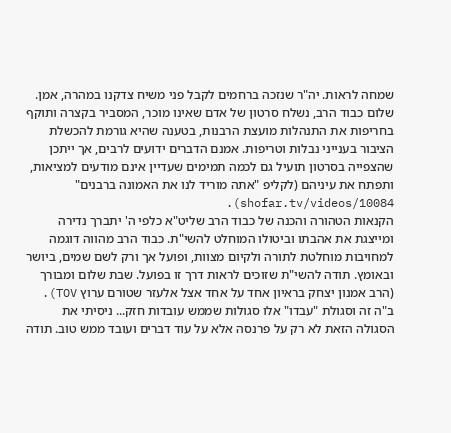שמחה לראות. יה"ר שנזכה ברחמים לקבל פני משיח צדקנו במהרה, אמן.
שלום כבוד הרב, נשלח סרטון של אדם שאינו מוכר, המסביר בקצרה ותוקף בחריפות את התנהלות מועצת הרבנות, בטענה שהיא גורמת להכשלת הציבור בענייני נבלות וטריפות. אמנם הדברים ידועים לרבים, אך ייתכן שהצפייה בסרטון תועיל גם לכמה תמימים שעדיין אינם מודעים למציאות, ותפתח את עיניהם (לקליפ "אתה מוריד לנו את האמונה ברבנים" shofar.tv/videos/10084).
הקנאות הטהורה והכנה של כבוד הרב שליט"א כלפי ה' יתברך נדירה ומייצגת את אהבתו וביטולו המוחלט להשי"ת. כבוד הרב מהווה דוגמה למחויבות מוחלטת לתורה ולקיום מצוות, ופועל אך ורק לשם שמים, ביושר ובאומץ. תודה להשי"ת שזוכים לראות דרך זו בפועל. שבת שלום ומבורך (הרב אמנון יצחק בראיון אחד על אחד אצל אלעזר שטורם ערוץ TOV).
ב"ה זה וסגולת "עבדו" אלו סגולות שממש עובדות חזק... ניסיתי את הסגולה הזאת לא רק על פרנסה אלא על עוד דברים ועובד ממש טוב. תודה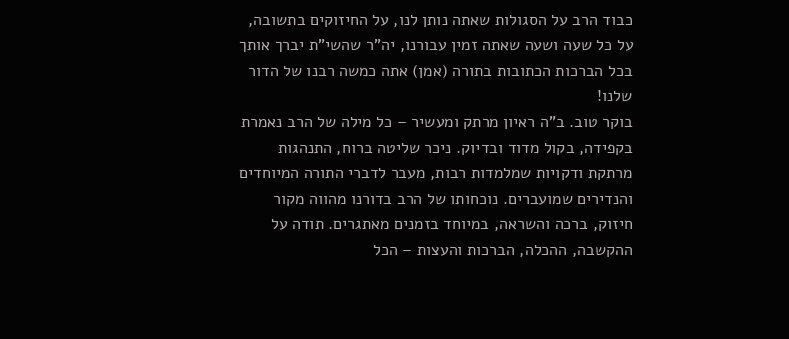כבוד הרב על הסגולות שאתה נותן לנו, על החיזוקים בתשובה, על כל שעה ושעה שאתה זמין עבורנו, יה"ר שהשי"ת יברך אותך בכל הברכות הכתובות בתורה (אמן) אתה כמשה רבנו של הדור שלנו!
בוקר טוב. ב"ה ראיון מרתק ומעשיר – כל מילה של הרב נאמרת בקפידה, בקול מדוד ובדיוק. ניכר שליטה ברוח, התנהגות מרתקת ודקויות שמלמדות רבות, מעבר לדברי התורה המיוחדים והנדירים שמועברים. נוכחותו של הרב בדורנו מהווה מקור חיזוק, ברכה והשראה, במיוחד בזמנים מאתגרים. תודה על ההקשבה, ההכלה, הברכות והעצות – הכל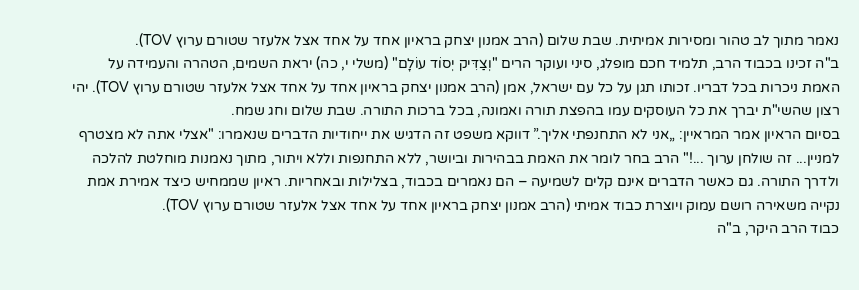נאמר מתוך לב טהור ומסירות אמיתית. שבת שלום (הרב אמנון יצחק בראיון אחד על אחד אצל אלעזר שטורם ערוץ TOV).
ב"ה זכינו בכבוד הרב, תלמיד חכם מופלג, סיני ועוקר הרים "וְצַדִּיק יְסוֹד עוֹלָם" (משלי י, כה) יראת השמים, הטהרה והעמידה על האמת ניכרות בכל דבריו. זכותו תגן על כל עם ישראל, אמן (הרב אמנון יצחק בראיון אחד על אחד אצל אלעזר שטורם ערוץ TOV). יהי רצון שהשי"ת יברך את כל העוסקים עמו בהפצת תורה ואמונה, בכל ברכות התורה. שבת שלום וחג שמח.
בסיום הראיון אמר המראיין: „אני לא התחנפתי אליך.” דווקא משפט זה הדגיש את ייחודיות הדברים שנאמרו: "אצלי אתה לא מצטרף למניין... זה שולחן ערוך ...!" הרב בחר לומר את האמת בבהירות וביושר, ללא התחנפות וללא ויתור, מתוך נאמנות מוחלטת להלכה ולדרך התורה. גם כאשר הדברים אינם קלים לשמיעה – הם נאמרים בכבוד, בצלילות ובאחריות. ראיון שממחיש כיצד אמירת אמת נקייה משאירה רושם עמוק ויוצרת כבוד אמיתי (הרב אמנון יצחק בראיון אחד על אחד אצל אלעזר שטורם ערוץ TOV).
כבוד הרב היקר, ב"ה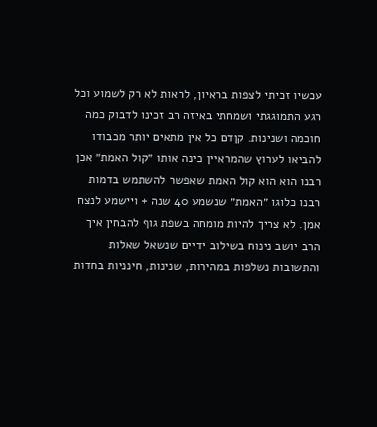עכשיו זכיתי לצפות בראיון, לראות לא רק לשמוע וכל רגע התמוגגתי ושמחתי באיזה רב זכינו לדבוק כמה חוכמה ושנינות. קןדם כל אין מתאים יותר מכבודו להביאו לערוץ שהמראיין כינה אותו ״קול האמת״ אכן רבנו הוא הוא קול האמת שאפשר להשתמש בדמות רבנו כלוגו ״האמת״ שנשמע 40 שנה + ויישמע לנצח אמן. לא צריך להיות מומחה בשפת גוף להבחין איך הרב יושב נינוח בשילוב ידיים שנשאל שאלות והתשובות נשלפות במהירות, שנינות, חינניות בחדות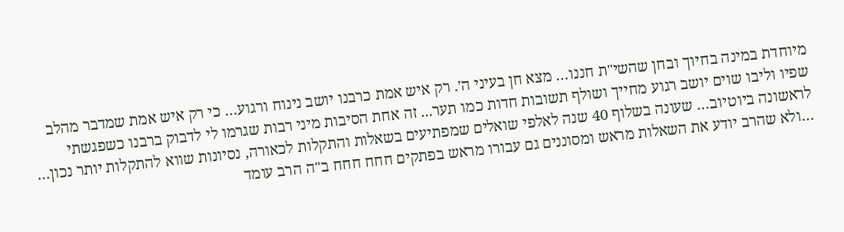מיוחדת במינה בחיוך ובחן שהשי"ת חננו… מצא חן בעיני ה׳. רק איש אמת כרבנו יושב נינוח ורגוע… כי רק איש אמת שמדבר מהלב שפיו וליבו שוים יושב רגוע מחייך ושולף תשובות חדות כמו תער... זה אחת הסיבות מיני רבות שגרמו לי לדבוק ברבנו כשפגשתי לראשונה ביוטיוב… שעונה בשלוף 40 שנה לאלפי שואלים שמפתיעים בשאלות והתקלות לכאורה, נסיונות שווא להתקלות יותר נכון… …ולא שהרב יודע את השאלות מראש ומסוננים גם עבורו מראש בפתקים חחח חחח ב"ה הרב עומד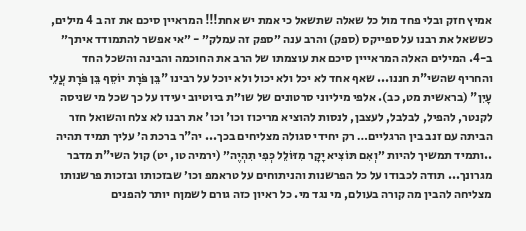אמיץ חזק ובלי פחד מול כל שאלה שתשאל כי אמת יש אחת!!! המראיין סיכם את זה ב 4 מילים, כששאל את רבנו על ספייקס (ספק) והרב ענה ״ספק זה עמלק״ - ״אי אפשר להתמודד איתך״ ב-4. המילים האלה המראייין סיכם את עוצמתו של הרב את החוכמה והבינה והשכל החד והחריף שהשי"ת חננו... שאף אחד לא יכל ולא יכול ולא יוכל על רבינו "בֵּן פֹּרָת יוֹסֵף בֵּן פֹּרָת עֲלֵי עָיִן" (בראשית מט, כב). אלפי מיליוני סרטונים של שו״ת ביוטיוב יעידו על כך שכל מי שניסה לקנטר, להפיל, לבלבל, לעצבן, לנסות להוציא מריכוז וכו' וכו' את רבנו לא צלח והשואל חזר הביתה עם זנב בין הרגליים… רק יחידי סגולה מצליחים בכך... יה"ר ברכת ה׳ עליך תמיד תהיה ..ותמיד תמשיך להיות ״וְאִם תּוֹצִיא יָקָר מִזּוֹלֵל כְּפִי תִהְיֶה״ (ירמיה טו, יט) קול השי"ת מדבר מגרונך... תודה לכבודו על כל הפרשנות והניתוחים על טראמפ וכו׳ שבזכותו ובזכות פרשנותו מצליחה להבין מה קורה בעולם, מי נגד מי. כל ראיון כזה גורם לשמןח יותר להפנים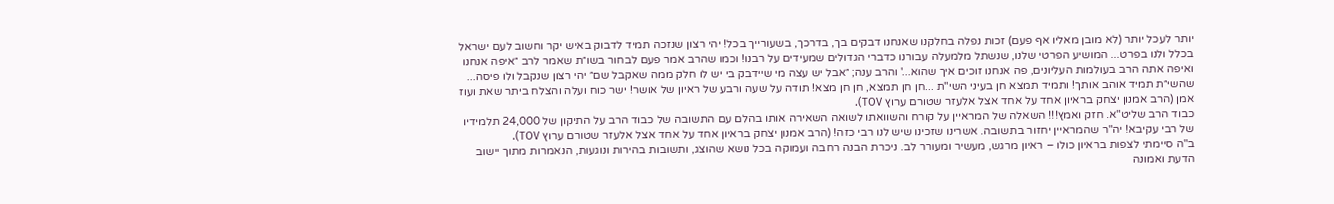יותר לעכל יותר (לא מובן מאליו אף פעם) זכות נפלה בחלקנו שאנחנו דבקים בך, בדרכך, בשעורייך בכל! יהי רצון שנזכה תמיד לדבוק באיש יקר וחשוב לעם ישראל בכלל ולנו בפרט... המושיע הפרטי שלנו, שנשתל מלמעלה עבורנו כדברי הגדולים שמעידים על רבנו! וכמו שהרב אמר פעם לבחור בשו״ת שאמר לרב ״איפה אנחנו ואיפה אתה הרב בעולמות העליונים, פה אנחנו זוכים איך שהוא...' והרב ענה; ״אבל יש עצה מי שיידבק בי יש לו חלק ממה שאקבל שם״ יהי רצון שנקבל ולו פיסה... שהשי״ת תמיד אוהב אותך! ותמיד תמצא חן בעיני השי"ת ...חן חן תמצא, חן חן מצא! תודה על שעה ורבע של ראיון של אושר! ישר כוח ועלה והצלח ביתר שאת ועוז אמן (הרב אמנון יצחק בראיון אחד על אחד אצל אלעזר שטורם ערוץ TOV).
כבוד הרב שליט"א. חזק ואמץ!!! השאלה של המראיין על קורח והשוואתו לשואה השאירה אותו בהלם עם התשובה של כבוד הרב על התיקון של 24,000 תלמידיו של רבי עקיבא! יה"ר שהמראיין יחזור בתשובה. אשרינו שזכינו שיש לנו רבי כזה! (הרב אמנון יצחק בראיון אחד על אחד אצל אלעזר שטורם ערוץ TOV).
ב"ה סיימתי לצפות בראיון כולו – ראיון מרגש, מעשיר ומעורר לב. ניכרת הבנה רחבה ועמוקה בכל נושא שהוצג, ותשובות בהירות ונוגעות, הנאמרות מתוך יישוב הדעת ואמונה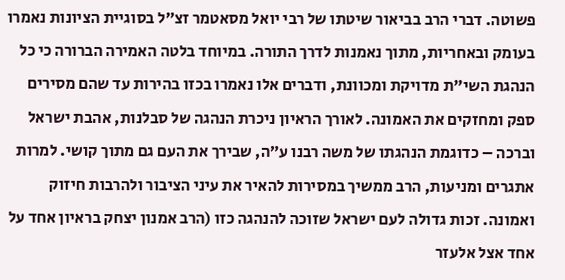פשוטה. דברי הרב בביאור שיטתו של רבי יואל מסאטמר זצ״ל בסוגיית הציונות נאמרו בעומק ובאחריות, מתוך נאמנות לדרך התורה. במיוחד בלטה האמירה הברורה כי כל הנהגת השי"ת מדויקת ומכוונת, ודברים אלו נאמרו בכזו בהירות עד שהם מסירים ספק ומחזקים את האמונה. לאורך הראיון ניכרת הנהגה של סבלנות, אהבת ישראל וברכה – כדוגמת הנהגתו של משה רבנו ע״ה, שבירך את העם גם מתוך קושי. למרות אתגרים ומניעות, הרב ממשיך במסירות להאיר את עיני הציבור ולהרבות חיזוק ואמונה. זכות גדולה לעם ישראל שזוכה להנהגה כזו (הרב אמנון יצחק בראיון אחד על אחד אצל אלעזר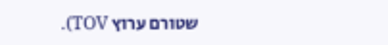שטורם ערוץ TOV).